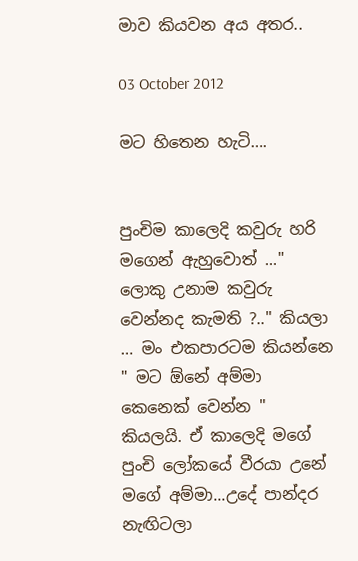මාව කියවන අය අතර..

03 October 2012

මට හිතෙන හැටි….


පුංචිම කාලෙදි කවුරු හරි මගෙන් ඇහුවොත් ..." ලොකු උනාම කවුරු වෙන්නද කැමති ?.." කියලා … මං එකපාරටම කියන්නෙ " මට ඕනේ අම්මා කෙනෙක් වෙන්න " කියලයි. ඒ කාලෙදි මගේ පුංචි ලෝකයේ වීරයා උනේ මගේ අම්මා...උදේ පාන්දර නැඟිටලා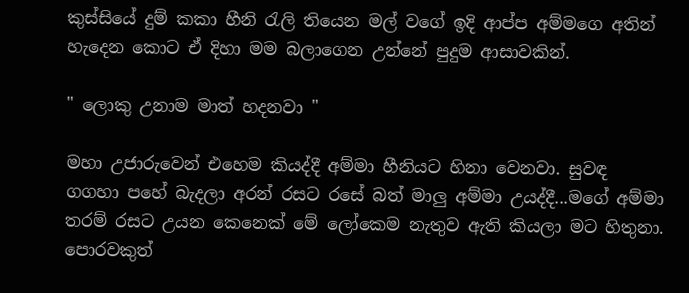කුස්සියේ දුම් කකා හීනි රැලි තියෙන මල් වගේ ඉදි ආප්ප අම්මගෙ අතින් හැදෙන කොට ඒ දිහා මම බලාගෙන උන්නේ පුදුම ආසාවකින්.

" ලොකු උනාම මාත් හදනවා "

මහා උජාරුවෙන් එහෙම කියද්දී අම්මා හීනියට හිනා වෙනවා. සුවඳ ගගහා පහේ බැදලා අරන් රසට රසේ බත් මාලු අම්මා උයද්දී...මගේ අම්මා තරම් රසට උයන කෙනෙක් මේ ලෝකෙම නැතුව ඇති කියලා මට හිතුනා. පොරවකුත්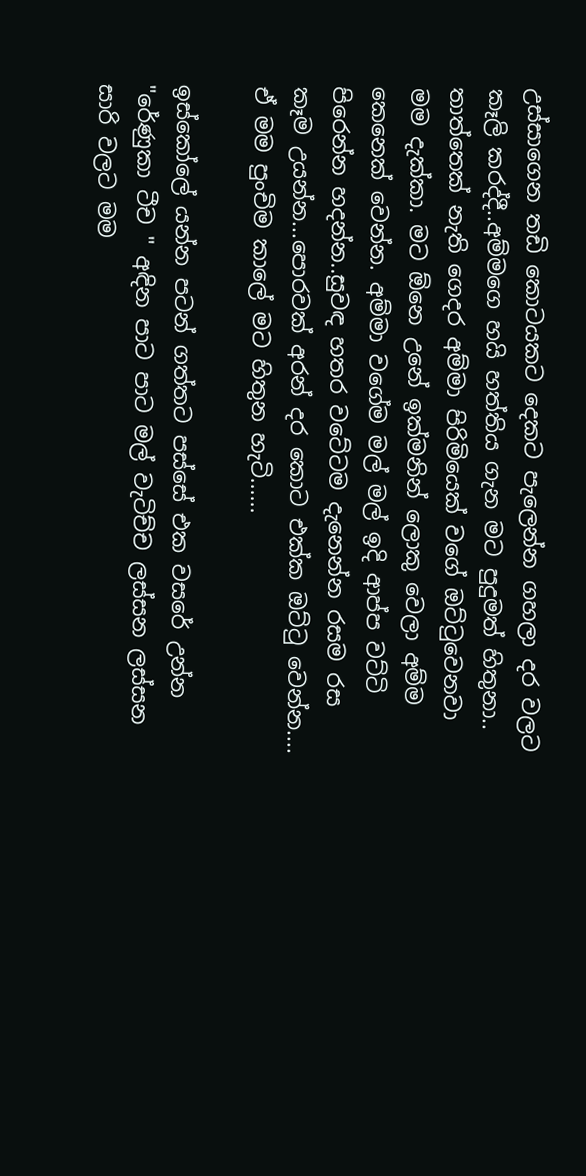උස්සාගෙන තඩි කොටයකට දෙකට පැලෙන්න ගහලා දර වලට කෑලි කරද්දී..අම්මගෙ හයි හත්තිය ගැන මට පුදුමත් හිතුනා.. තාත්තෙක් නැති ගෙදර අම්මා පිරිමියෙක් වගේ ඔට්ටුවෙනවා මම දැක්කා. මට ඕනෙ උනේ ඉක්මනින් ලොකු වෙලා අම්ම කෙනෙක් වෙන්න. අම්මා වගේම මල් මල් ඉදි ආප්ප වට්ටි පිරෙන්න හදන්න..සුවඳ හතර වටේටම දැනෙන්න රසම රස කෑම උයන්න...පොරවක් අරන් දර කොට එක්ක ඔට්ටු වෙන්න.... ඒ මම පුංචිම කාලේ මට හිතුන හැටි......

ඉස්කෝලේ යන්න පටන් ගත්තට පස්සේ එක වසරේ උන්න "රේණුකා ටීච " අඳින පාට පාට මල් වැටිච්ච ලස්සන ලස්සන සාරි වලට මම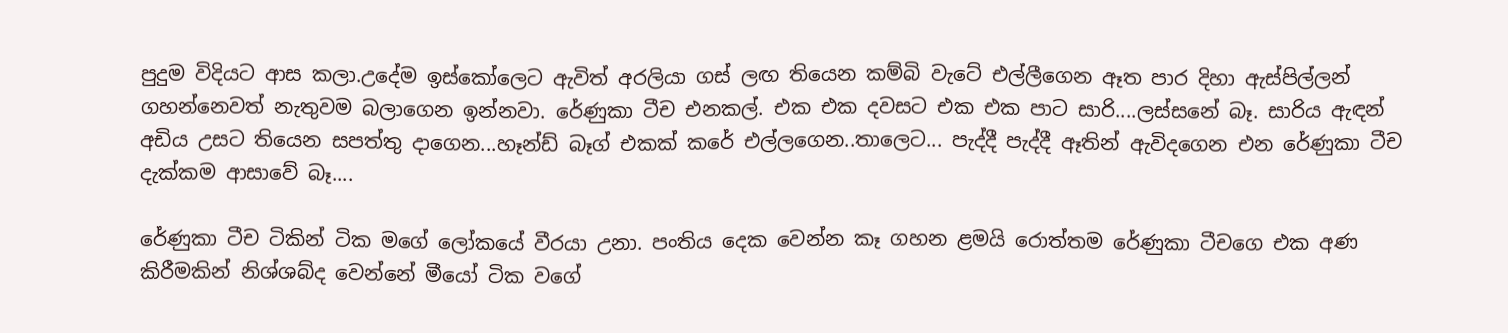පුදුම විදියට ආස කලා.උදේම ඉස්කෝලෙට ඇවිත් අරලියා ගස් ලඟ තියෙන කම්බි වැටේ එල්ලීගෙන ඈත පාර දිහා ඇස්පිල්ලන් ගහන්නෙවත් නැතුවම බලාගෙන ඉන්නවා. රේණුකා ටීච එනකල්. එක එක දවසට එක එක පාට සාරි....ලස්සනේ බෑ. සාරිය ඇඳන් අඩිය උසට තියෙන සපත්තු දාගෙන...හෑන්ඩ් බෑග් එකක් කරේ එල්ලගෙන..තාලෙට... පැද්දී පැද්දී ඈතින් ඇවිදගෙන එන රේණුකා ටීච දැක්කම ආසාවේ බෑ....

රේණුකා ටීච ටිකින් ටික මගේ ලෝකයේ වීරයා උනා. පංතිය දෙක වෙන්න කෑ ගහන ළමයි රොත්තම රේණුකා ටීචගෙ එක අණ කිරීමකින් නිශ්ශබ්ද වෙන්නේ මීයෝ ටික වගේ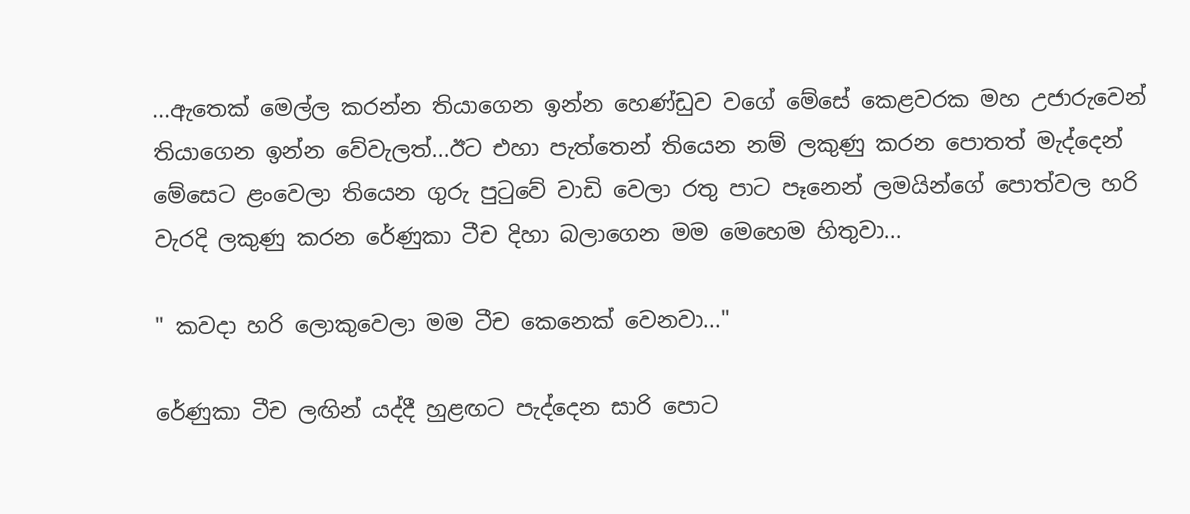...ඇතෙක් මෙල්ල කරන්න තියාගෙන ඉන්න හෙණ්ඩුව වගේ මේසේ කෙළවරක මහ උජාරුවෙන් තියාගෙන ඉන්න වේවැලත්...ඊට එහා පැත්තෙන් තියෙන නම් ලකුණු කරන පොතත් මැද්දෙන් මේසෙට ළංවෙලා තියෙන ගුරු පුටුවේ වාඩි වෙලා රතු පාට පෑනෙන් ලමයින්ගේ පොත්වල හරි වැරදි ලකුණු කරන රේණුකා ටීච දිහා බලාගෙන මම මෙහෙම හිතුවා...

" කවදා හරි ලොකුවෙලා මම ටීච කෙනෙක් වෙනවා..."

රේණුකා ටීච ලඟින් යද්දී හුළඟට පැද්දෙන සාරි පොට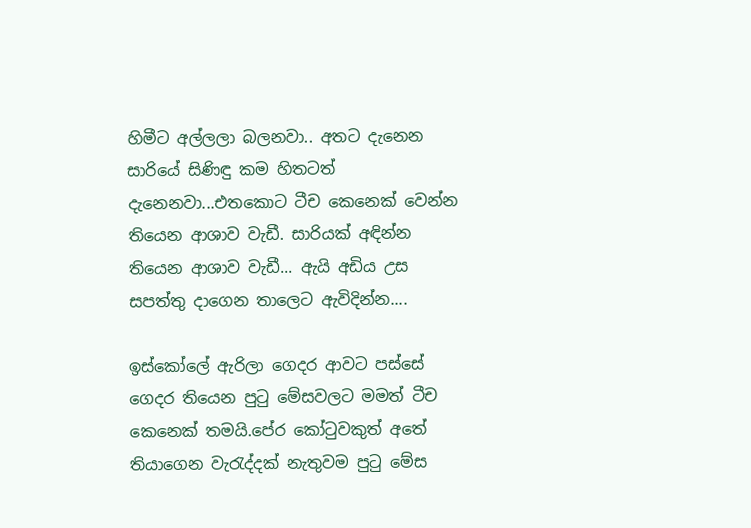හිමීට අල්ලලා බලනවා.. අතට දැනෙන සාරියේ සිණිඳු කම හිතටත් දැනෙනවා...එතකොට ටීච කෙනෙක් වෙන්න තියෙන ආශාව වැඩී. සාරියක් අඳින්න තියෙන ආශාව වැඩී... ඇයි අඩිය උස සපත්තු දාගෙන තාලෙට ඇවිදින්න....

ඉස්කෝලේ ඇරිලා ගෙදර ආවට පස්සේ ගෙදර තියෙන පුටු මේසවලට මමත් ටීච කෙනෙක් තමයි.පේර කෝටුවකුත් අතේ තියාගෙන වැරැද්දක් නැතුවම පුටු මේස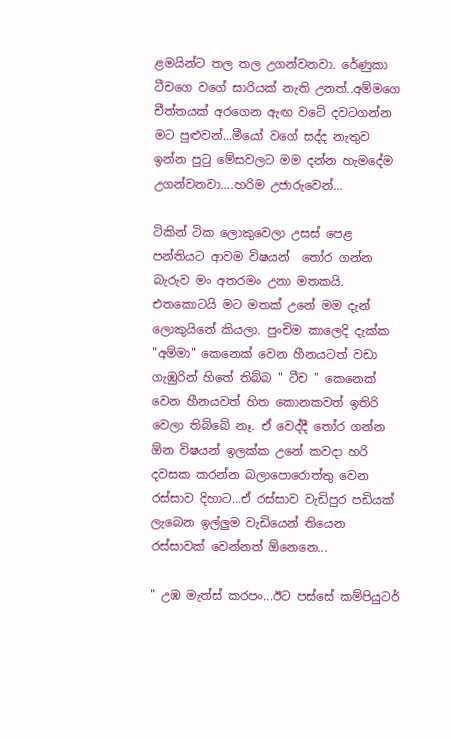ළමයින්ට තල තල උගන්වනවා. රේණුකා ටීචගෙ වගේ සාරියක් නැති උනත්..අම්මගෙ චීත්තයක් අරගෙන ඇඟ වටේ දවටගන්න මට පුළුවන්...මීයෝ වගේ සද්ද නැතුව ඉන්න පුටු මේසවලට මම දන්න හැමදේම උගන්වනවා....හරිම උජාරුවෙන්...

ටිකින් ටික ලොකුවෙලා උසස් පෙළ පන්තියට ආවම විෂයන්  තෝර ගන්න බැරුව මං අතරමං උනා මතකයි. එතකොටයි මට මතක් උනේ මම දැන් ලොකුයිනේ කියලා. පුංචිම කාලෙදි දැක්ක  "අම්මා" කෙනෙක් වෙන හීනයටත් වඩා ගැඹුරින් හිතේ තිබ්බ " ටීච " කෙනෙක් වෙන හීනයවත් හිත කොනකවත් ඉතිරි වෙලා තිබ්බේ නෑ. ඒ වෙද්දී තෝර ගන්න ඕන විෂයන් ඉලක්ක උනේ කවදා හරි දවසක කරන්න බලාපොරොත්තු වෙන රස්සාව දිහාට...ඒ රස්සාව වැඩිපුර පඩියක් ලැබෙන ඉල්ලුම වැඩියෙන් තියෙන රස්සාවක් වෙන්නත් ඕනෙනෙ...

" උඹ මැත්ස් කරපං...ඊට පස්සේ කම්පියුටර්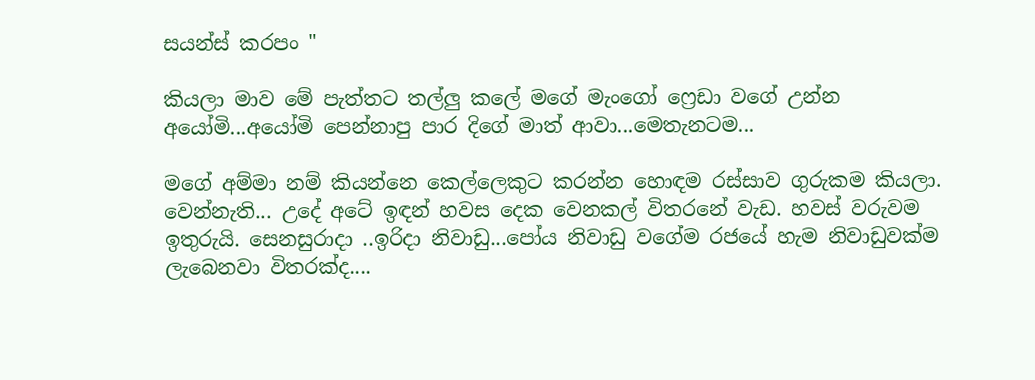සයන්ස් කරපං "

කියලා මාව මේ පැත්තට තල්ලු කලේ මගේ මැංගෝ ෆ්‍රෙඩා වගේ උන්න අයෝමි...අයෝමි පෙන්නාපු පාර දිගේ මාත් ආවා...මෙතැනටම...

මගේ අම්මා නම් කියන්නෙ කෙල්ලෙකුට කරන්න හොඳම රස්සාව ගුරුකම කියලා. වෙන්නැති... උදේ අටේ ඉඳන් හවස දෙක වෙනකල් විතරනේ වැඩ. හවස් වරුවම ඉතුරුයි. සෙනසුරාදා ..ඉරිදා නිවාඩු...පෝය නිවාඩු වගේම රජයේ හැම නිවාඩුවක්ම ලැබෙනවා විතරක්ද....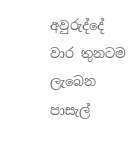අවුරුද්දේ වාර තුනටම ලැබෙන පාසැල්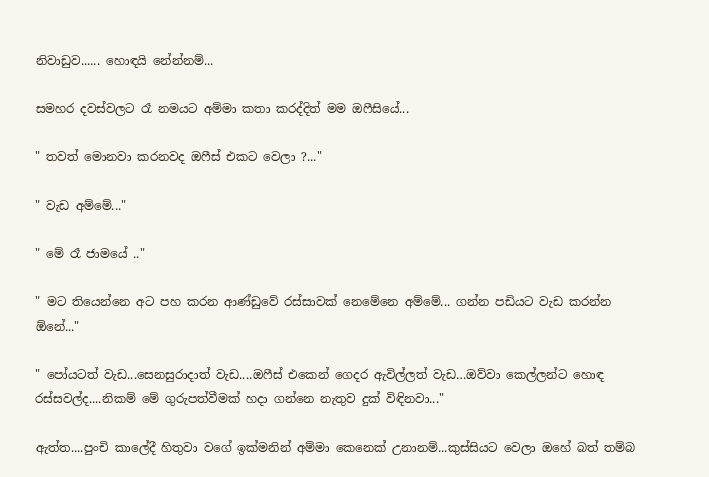නිවාඩුව...... හොඳයි නේන්නම්...

සමහර දවස්වලට රෑ නමයට අම්මා කතා කරද්දිත් මම ඔෆීසියේ...

" තවත් මොනවා කරනවද ඔෆීස් එකට වෙලා ?..."

" වැඩ අම්මේ..."

" මේ රෑ ජාමයේ .."

" මට තියෙන්නෙ අට පහ කරන ආණ්ඩුවේ රස්සාවක් නෙමේනෙ අම්මේ... ගන්න පඩියට වැඩ කරන්න ඕනේ..."

" පෝයටත් වැඩ...සෙනසුරාදාත් වැඩ....ඔෆීස් එකෙන් ගෙදර ඇවිල්ලත් වැඩ…ඔව්වා කෙල්ලන්ට හොඳ රස්සවල්ද....නිකම් මේ ගුරුපත්වීමක් හදා ගන්නෙ නැතුව දුක් විඳිනවා..."

ඇත්ත....පුංචි කාලේදී හිතුවා වගේ ඉක්මනින් අම්මා කෙනෙක් උනානම්...කුස්සියට වෙලා ඔහේ බත් තම්බ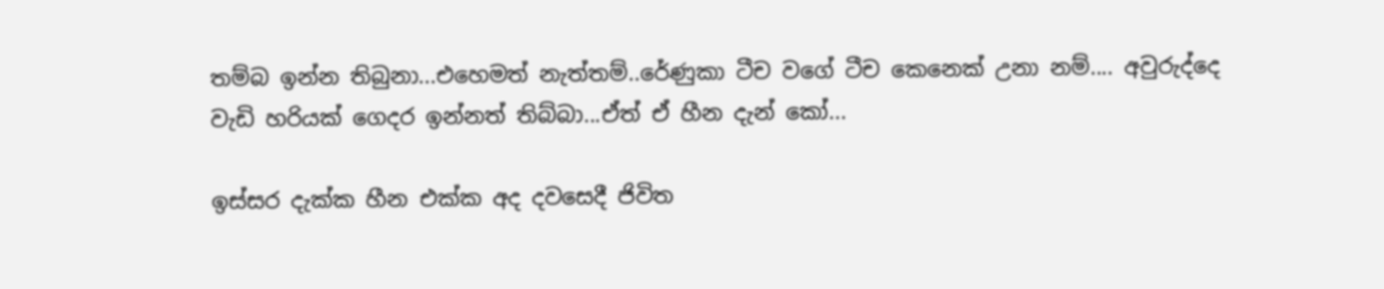තම්බ ඉන්න තිබුනා...එහෙමත් නැත්තම්..රේණුකා ටීච වගේ ටීච කෙනෙක් උනා නම්.... අවුරුද්දෙ වැඩි හරියක් ගෙදර ඉන්නත් තිබ්බා...ඒත් ඒ හීන දැන් කෝ...

ඉස්සර දැක්ක හීන එක්ක අද දවසෙදී ජිවිත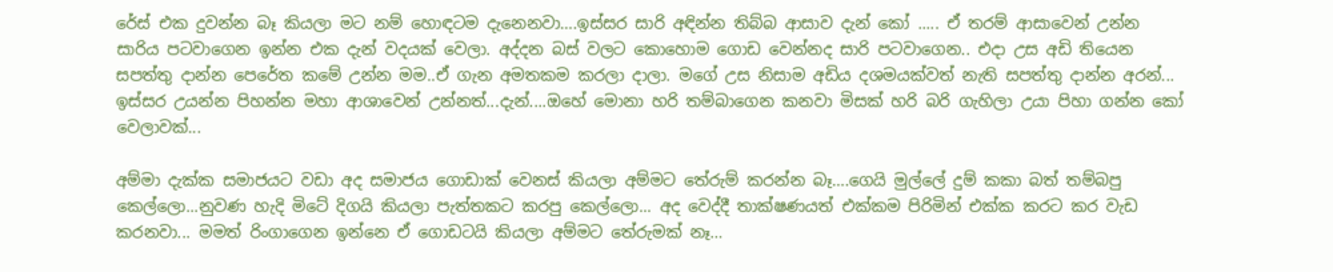රේස් එක දුවන්න බෑ කියලා මට නම් හොඳටම දැනෙනවා….ඉස්සර සාරි අඳින්න තිබ්බ ආසාව දැන් කෝ ..... ඒ තරම් ආසාවෙන් උන්න සාරිය පටවාගෙන ඉන්න එක දැන් වදයක් වෙලා. අද්දන බස් වලට කොහොම ගොඩ වෙන්නද සාරි පටවාගෙන.. එදා උස අඩි තියෙන සපත්තු දාන්න පෙරේත කමේ උන්න මම..ඒ ගැන අමතකම කරලා දාලා. මගේ උස නිසාම අඩිය දශමයක්වත් නැති සපත්තු දාන්න අරන්... ඉස්සර උයන්න පිහන්න මහා ආශාවෙන් උන්නත්...දැන්....ඔහේ මොනා හරි තම්බාගෙන කනවා මිසක් හරි බරි ගැහිලා උයා පිහා ගන්න කෝ වෙලාවක්...

අම්මා දැක්ක සමාජයට වඩා අද සමාජය ගොඩාක් වෙනස් කියලා අම්මට තේරුම් කරන්න බෑ….ගෙයි මුල්ලේ දුම් කකා බත් තම්බපු කෙල්ලො...නුවණ හැදි මිටේ දිගයි කියලා පැත්තකට කරපු කෙල්ලො... අද වෙද්දී තාක්ෂණයත් එක්කම පිරිමින් එක්ක කරට කර වැඩ කරනවා... මමත් රිංගාගෙන ඉන්නෙ ඒ ගොඩටයි කියලා අම්මට තේරුමක් නෑ…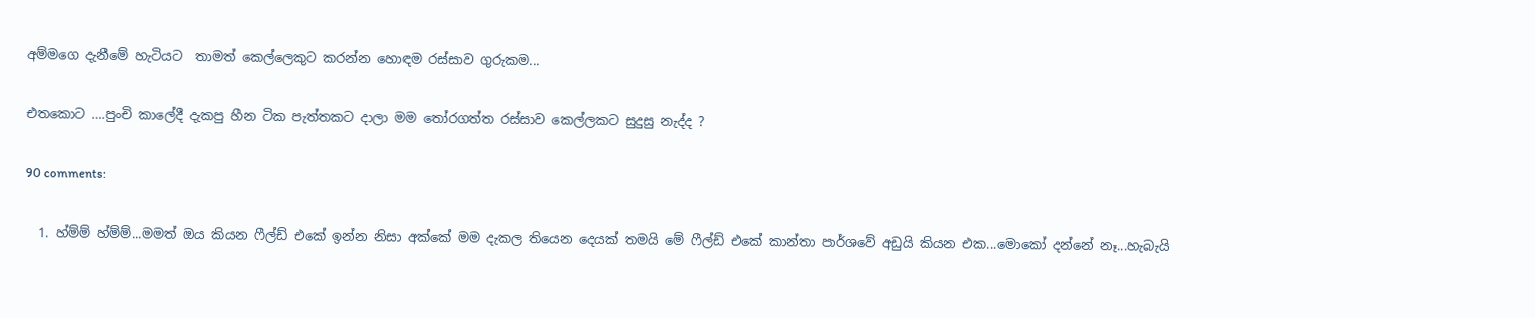අම්මගෙ දැනීමේ හැටියට  තාමත් කෙල්ලෙකුට කරන්න හොඳම රස්සාව ගුරුකම...

එතකොට ….පුංචි කාලේදී දැකපු හීන ටික පැත්තකට දාලා මම තෝරගත්ත රස්සාව කෙල්ලකට සුදුසු නැද්ද ?

90 comments:

  1. හ්ම්ම් හ්ම්ම්...මමත් ඔය කියන ෆීල්ඩ් එකේ ඉන්න නිසා අක්කේ මම දැකල තියෙන දෙයක් තමයි මේ ෆීල්ඩ් එකේ කාන්තා පාර්ශවේ අඩුයි කියන එක...මොකෝ දන්නේ නෑ...හැබැයි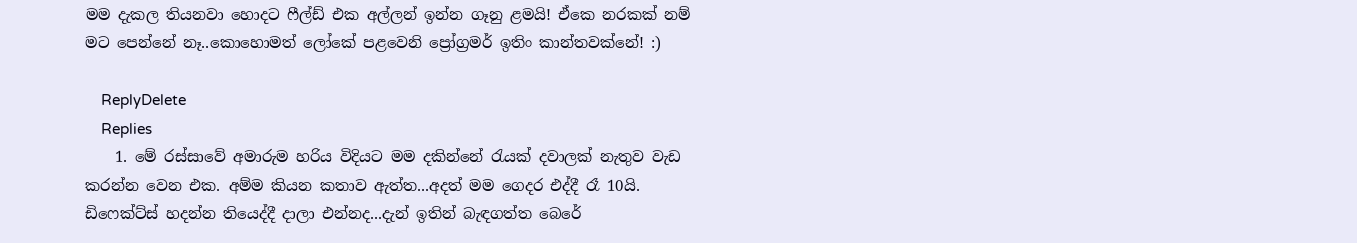මම දැකල තියනවා හොදට ෆීල්ඩ් එක අල්ලන් ඉන්න ගෑනු ළමයි! ඒකෙ නරකක් නම් මට පෙන්නේ නෑ..කොහොමත් ලෝකේ පළවෙනි ප්‍රෝග්‍රමර් ඉතිං කාන්තවක්නේ! :)

    ReplyDelete
    Replies
    1. මේ රස්සාවේ අමාරුම හරිය විදියට මම දකින්නේ රැයක් දවාලක් නැතුව වැඩ කරන්න වෙන එක. අම්ම කියන කතාව ඇත්ත...අදත් මම ගෙදර එද්දී රෑ 10යි. ඩිෆෙක්ට්ස් හදන්න තියෙද්දී දාලා එන්නද...දැන් ඉතින් බැඳගත්ත බෙරේ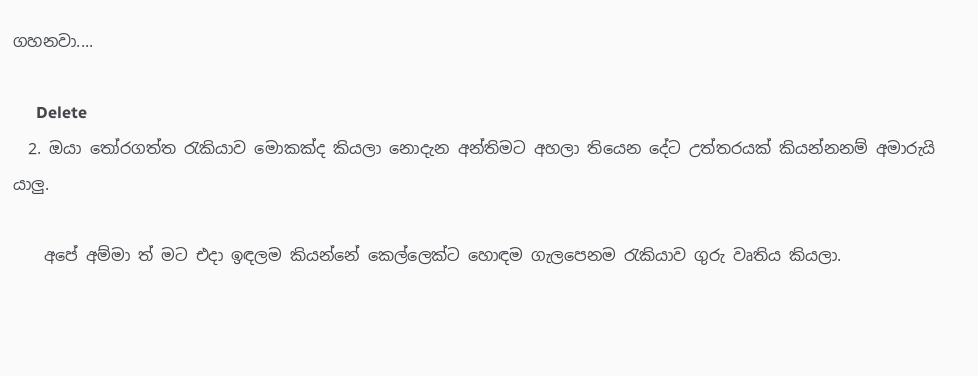ගහනවා....

      Delete
  2. ඔයා තෝරගත්ත රැකියාව මොකක්ද කියලා නොදැන අන්තිමට අහලා තියෙන දේට උත්තරයක්‌ කියන්නනම් අමාරුයි යාලු.

    අපේ අම්ම‍ා ත් මට එදා ඉඳලම කියන්නේ කෙල්ලෙක්ට හොඳම ගැලපෙනම රැකියාව ගුරු වෘතිය කියලා.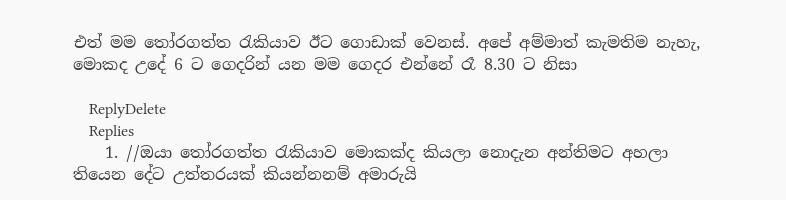එත් මම තෝරගත්ත රැකියාව ඊට ගොඩාක් වෙනස්. අපේ අම්මාත් කැමතිම නැහැ, මොකද උදේ 6 ට ගෙදරින් යන මම ගෙදර එන්නේ රෑ 8.30 ට නිසා

    ReplyDelete
    Replies
    1. //ඔයා තෝරගත්ත රැකියාව මොකක්ද කියලා නොදැන අන්තිමට අහලා තියෙන දේට උත්තරයක්‌ කියන්නනම් අමාරුයි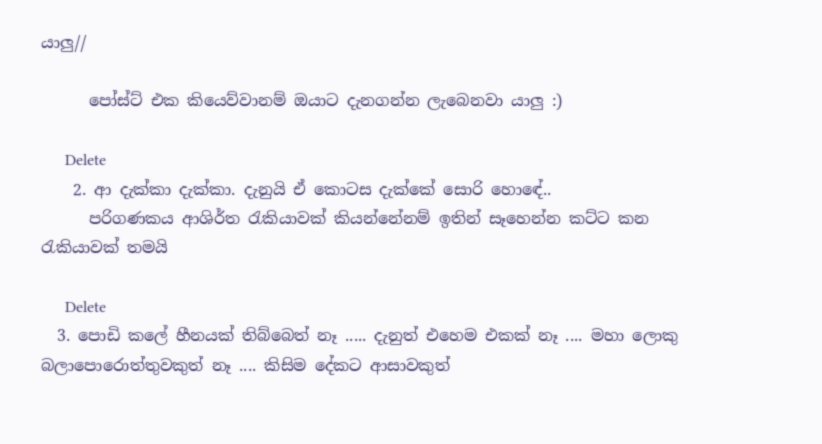යාලු//

      පෝස්ට් එක කියෙව්වානම් ඔයාට දැනගන්න ලැබෙනවා යාලු :)

      Delete
    2. ආ දැක්කා දැක්කා. දැනුයි ඒ කොටස දැක්කේ සොරි හොඳේ..
      පරිගණකය ආශිර්ත රැකියාවක් කියන්නේනම් ඉතින් සෑහෙන්න කට්ට කන රැකියාවක් තමයි

      Delete
  3. පොඩි කලේ හීනයක් තිබ්බෙත් නෑ ..... දැනුත් එහෙම එකක් නෑ .... මහා ලොකු බලාපොරොත්තුවකුත් නෑ .... කිසිම දේකට ආසාවකුත්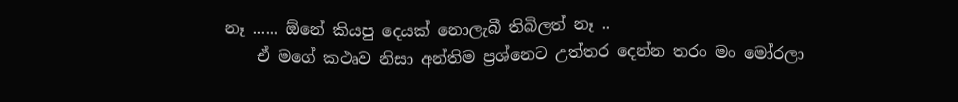නෑ ...... ඕනේ කියපු දෙයක් නොලැබී තිබිලත් නෑ ..
    ඒ මගේ කථෘව නිසා අන්තිම ප්‍රශ්නෙට උත්තර දෙන්න තරං මං මෝරලා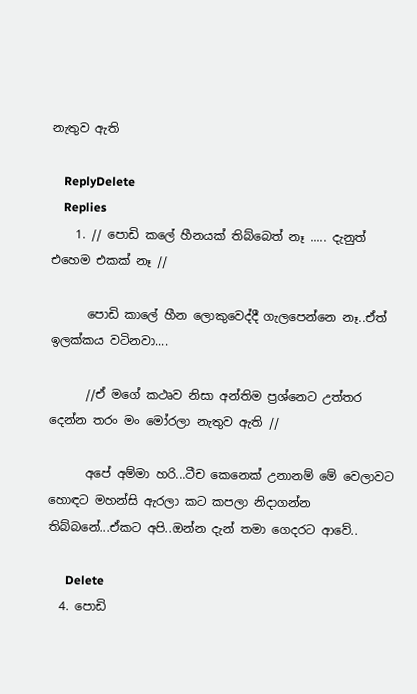නැතුව ඇති

    ReplyDelete
    Replies
    1. // පොඩි කලේ හීනයක් තිබ්බෙත් නෑ ..... දැනුත් එහෙම එකක් නෑ //

      පොඩි කාලේ හීන ලොකුවෙද්දී ගැලපෙන්නෙ නෑ..ඒත් ඉලක්කය වටිනවා....

      //ඒ මගේ කථෘව නිසා අන්තිම ප්‍රශ්නෙට උත්තර දෙන්න තරං මං මෝරලා නැතුව ඇති //

      අපේ අම්මා හරි...ටීච කෙනෙක් උනානම් මේ වෙලාවට හොඳට මහන්සි ඇරලා කට කපලා නිදාගන්න තිබ්බනේ...ඒකට අපි..ඔන්න දැන් තමා ගෙදරට ආවේ..

      Delete
  4. පොඩි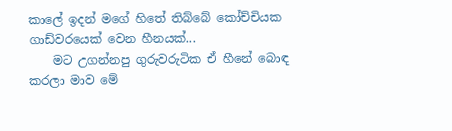කාලේ ඉදන් මගේ හිතේ තිබ්බේ කෝච්චියක ගාඩ්වරයෙක් වෙන හීනයක්...
    මට උගන්නපු ගුරුවරුටික ඒ හීනේ බොඳ කරලා මාව මේ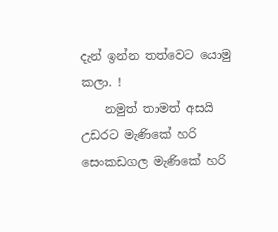දැන් ඉන්න තත්වෙට යොමු කලා. !
    නමුත් තාමත් අසයි උඩරට මැණිකේ හරි සෙංකඩගල මැණිකේ හරි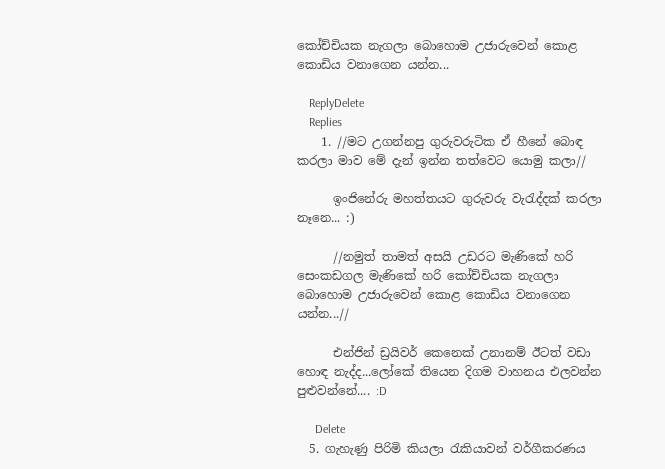කෝච්චියක නැගලා බොහොම උජාරුවෙන් කොළ කොඩිය වනාගෙන යන්න...

    ReplyDelete
    Replies
    1. //මට උගන්නපු ගුරුවරුටික ඒ හීනේ බොඳ කරලා මාව මේ දැන් ඉන්න තත්වෙට යොමු කලා//

      ඉංජිනේරු මහත්තයට ගුරුවරු වැරැද්දක් කරලා නෑනෙ... :)

      //නමුත් තාමත් අසයි උඩරට මැණිකේ හරි සෙංකඩගල මැණිකේ හරි කෝච්චියක නැගලා බොහොම උජාරුවෙන් කොළ කොඩිය වනාගෙන යන්න...//

      එන්ජින් ඩ්‍රයිවර් කෙනෙක් උනානම් ඊටත් වඩා හොඳ නැද්ද...ලෝකේ තියෙන දිගම වාහනය එලවන්න පුළුවන්නේ.... :D

      Delete
  5. ගැහැණු පිරිමි කියලා රැකියාවන් වර්ගීකරණය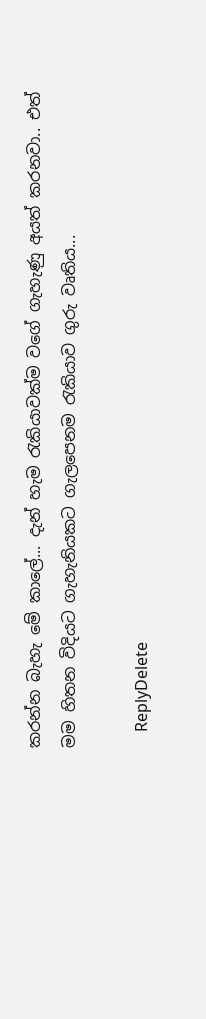කරන්න බැහැ මේ කාලේ... දැන් හැම රැකියාවක්ම වගේ ගැහැණු අයත් කරනවා.. එත් මම හිතන විදියට ගැහැනියකට ගැලපෙනම රැකියාව ගුරු වෘතිය...

    ReplyDelete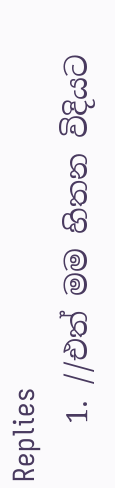Replies
    1. //එත් මම හිතන විදියට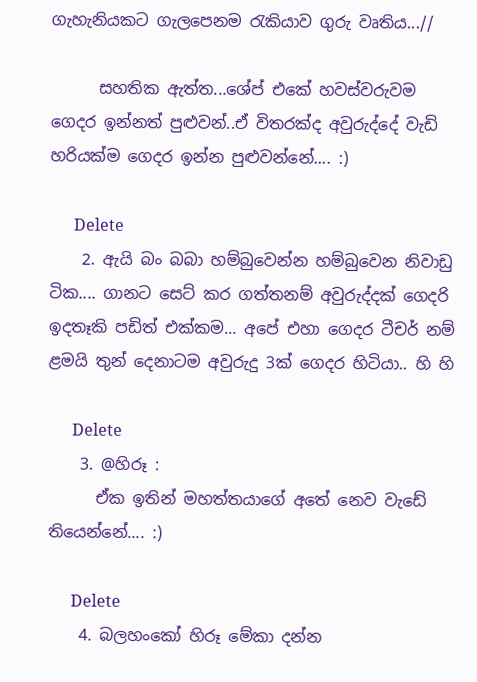ගැහැනියකට ගැලපෙනම රැකියාව ගුරු වෘතිය...//

      සහතික ඇත්ත...ශේප් එකේ හවස්වරුවම ගෙදර ඉන්නත් පුළුවන්..ඒ විතරක්ද අවුරුද්දේ වැඩි හරියක්ම ගෙදර ඉන්න පුළුවන්නේ.... :)

      Delete
    2. ඇයි බං බබා හම්බුවෙන්න හම්බුවෙන නිවාඩු ටික.... ගානට සෙට් කර ගත්තනම් අවුරුද්දක් ගෙදරි ඉදතෑකි පඩිත් එක්කම... අපේ එහා ගෙදර ටීචර් නම් ළමයි තුන් දෙනාටම අවුරුදු 3ක් ගෙදර හිටියා.. හි හි

      Delete
    3. @හිරූ :
      ඒක ඉතින් මහත්තයාගේ අතේ නෙව වැඩේ තියෙන්නේ.... :)

      Delete
    4. බලහංකෝ හිරූ මේකා දන්න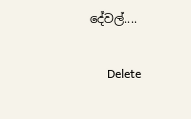දේවල්....

      Delete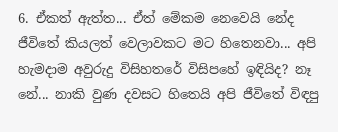6. ඒකත් ඇත්ත... ඒත් මේකම නෙවෙයි නේද ජීවිතේ කියලත් වෙලාවකට මට හිතෙනවා... අපි හැමදාම අවුරුදු විසිහතරේ විසිපහේ ඉඳියිද? නෑ නේ... නාකි වුණ දවසට හිතෙයි අපි ජීවිතේ විඳපු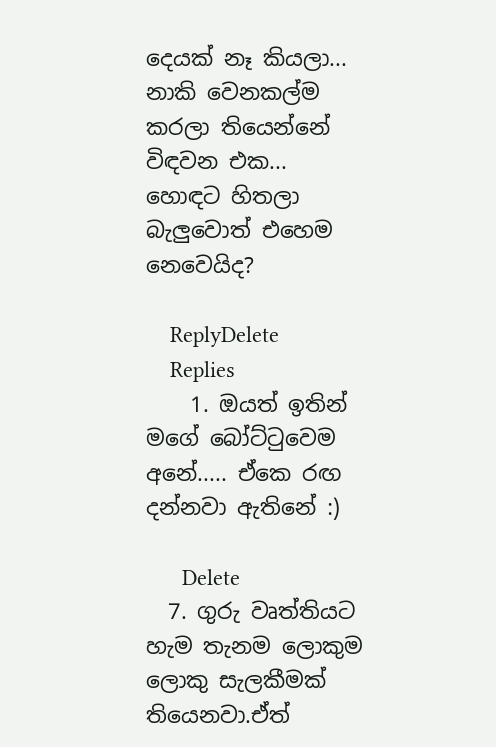දෙයක් නෑ කියලා... නාකි වෙනකල්ම කරලා තියෙන්නේ විඳවන එක... හොඳට හිතලා බැලුවොත් එහෙම නෙවෙයිද?

    ReplyDelete
    Replies
    1. ඔයත් ඉතින් මගේ බෝට්ටුවෙම අනේ..... ඒකෙ රඟ දන්නවා ඇතිනේ :)

      Delete
  7. ගුරු වෘත්තියට හැම තැනම ලොකුම ලොකු සැලකීමක් තියෙනවා.ඒත්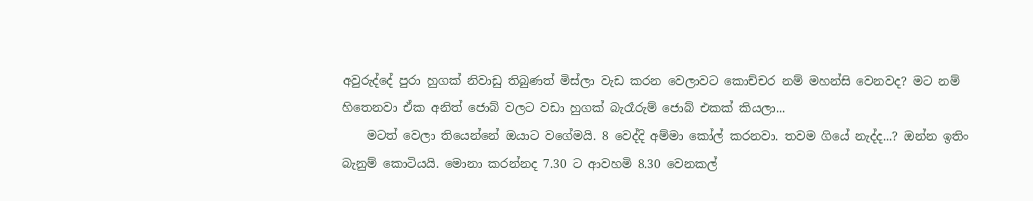අවුරුද්දේ පුරා හුගක් නිවාඩු තිබුණත් මිස්ලා වැඩ කරන වෙලාවට කොච්චර නම් මහන්සි වෙනවද? මට නම් හිතෙනවා ඒක අනිත් ජොබ් වලට වඩා හුගක් බැරෑරුම් ජොබ් එකක් කියලා...
    මටත් වෙලා තියෙන්නේ ඔයාට වගේමයි. 8 වෙද්දි අම්මා කෝල් කරනවා. තවම ගියේ නැද්ද...? ඔන්න ඉතිං බැනුම් කොටියයි. මොනා කරන්නද 7.30 ට ආවහමි 8.30 වෙනකල්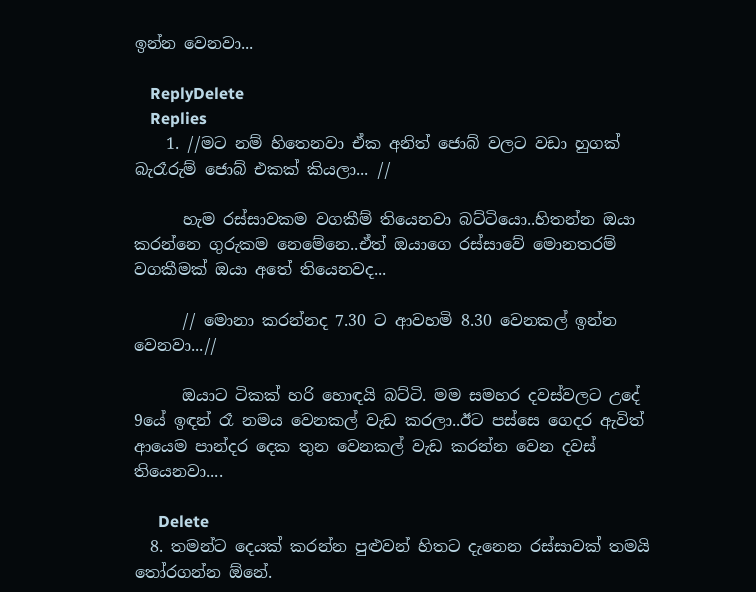ඉන්න වෙනවා...

    ReplyDelete
    Replies
    1. //මට නම් හිතෙනවා ඒක අනිත් ජොබ් වලට වඩා හුගක් බැරෑරුම් ජොබ් එකක් කියලා... //

      හැම රස්සාවකම වගකීම් තියෙනවා බට්ටියො..හිතන්න ඔයා කරන්නෙ ගුරුකම නෙමේනෙ..ඒත් ඔයාගෙ රස්සාවේ මොනතරම් වගකීමක් ඔයා අතේ තියෙනවද...

      // මොනා කරන්නද 7.30 ට ආවහමි 8.30 වෙනකල් ඉන්න වෙනවා...//

      ඔයාට ටිකක් හරි හොඳයි බට්ටි. මම සමහර දවස්වලට උදේ 9යේ ඉඳන් රෑ නමය වෙනකල් වැඩ කරලා..ඊට පස්සෙ ගෙදර ඇවිත් ආයෙම පාන්දර දෙක තුන වෙනකල් වැඩ කරන්න වෙන දවස් තියෙනවා....

      Delete
  8. තමන්ට දෙයක් කරන්න පුළුවන් හිතට දැනෙන රස්සාවක් තමයි තෝරගන්න ඕනේ.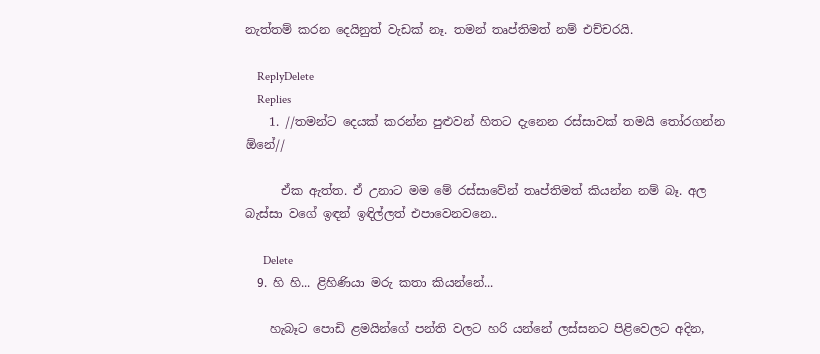නැත්තම් කරන දෙයිනුත් වැඩක් නෑ. තමන් තෘප්තිමත් නම් එච්චරයි.

    ReplyDelete
    Replies
    1. //තමන්ට දෙයක් කරන්න පුළුවන් හිතට දැනෙන රස්සාවක් තමයි තෝරගන්න ඕනේ//

      ඒක ඇත්ත. ඒ උනාට මම මේ රස්සාවේන් තෘප්තිමත් කියන්න නම් බෑ. අල බැස්සා වගේ ඉඳන් ඉඳිල්ලත් එපාවෙනවනෙ..

      Delete
  9. හි හි... ළිහිණියා මරු කතා කියන්නේ...

    හැබෑට පොඩි ළමයින්ගේ පන්ති වලට හරි යන්නේ ලස්සනට පිළිවෙලට අදින,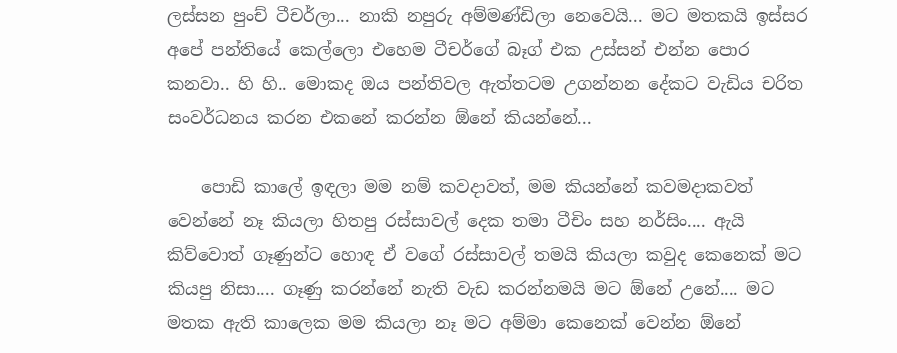ලස්සන පුංච් ටීචර්ලා... නාකි නපුරු අම්මණ්ඩිලා නෙවෙයි... මට මතකයි ඉස්සර අපේ පන්තියේ කෙල්ලො එහෙම ටීචර්ගේ බෑග් එක උස්සන් එන්න පොර කනවා.. හි හි.. මොකද ඔය පන්තිවල ඇත්තටම උගන්නන දේකට වැඩිය චරිත සංවර්ධනය කරන එකනේ කරන්න ඕනේ කියන්නේ...

    පොඩි කාලේ ඉඳලා මම නම් කවදාවත්, මම කියන්නේ කවමදාකවත් වෙන්නේ නෑ කියලා හිතපු රස්සාවල් දෙක තමා ටීචිං සහ නර්සිං.... ඇයි කිව්වොත් ගෑණුන්ට හොඳ ඒ වගේ රස්සාවල් තමයි කියලා කවුද කෙනෙක් මට කියපු නිසා.... ගෑණු කරන්නේ නැති වැඩ කරන්නමයි මට ඕනේ උනේ.... මට මතක ඇති කාලෙක මම කියලා නෑ මට අම්මා කෙනෙක් වෙන්න ඕනේ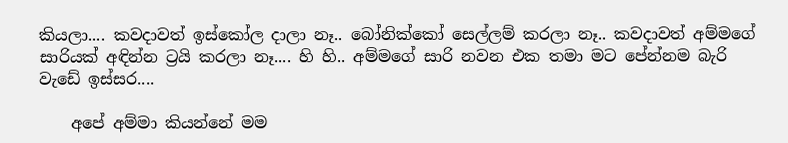කියලා.... කවදාවත් ඉස්කෝල දාලා නෑ.. බෝනික්කෝ සෙල්ලම් කරලා නෑ.. කවදාවත් අම්මගේ සාරියක් අඳින්න ට්‍රයි කරලා නෑ.... හි හි.. අම්මගේ සාරි නවන එක තමා මට පේන්නම බැරි වැඩේ ඉස්සර....

    අපේ අම්මා කියන්නේ මම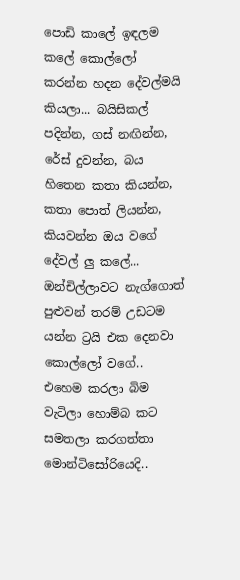පොඩි කාලේ ඉඳලම කලේ කොල්ලෝ කරන්න හදන දේවල්මයි කියලා... බයිසිකල් පදින්න, ගස් නඟින්න, රේස් දුවන්න, බය හිතෙන කතා කියන්න, කතා පොත් ලියන්න, කියවන්න ඔය වගේ දේවල් ලු කලේ... ඔන්චිල්ලාවට නැග්ගොත් පුළුවන් තරම් උඩටම යන්න ට්‍රයි එක දෙනවා කොල්ලෝ වගේ.. එහෙම කරලා බිම වැටිලා හොම්බ කට සමතලා කරගත්තා මොන්ටිසෝරියෙදි..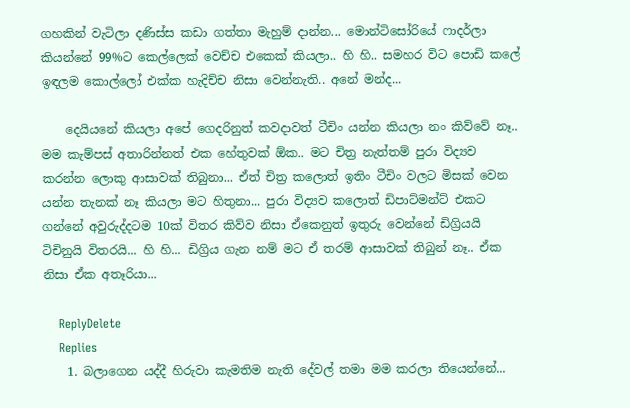ගහකින් වැටිලා දණිස්ස කඩා ගත්තා මැහුම් දාන්න... මොන්ටිසෝරියේ ෆාදර්ලා කියන්නේ 99%ට කෙල්ලෙක් වෙච්ච එකෙක් කියලා.. හි හි.. සමහර විට පොඩි කලේ ඉඳලම කොල්ලෝ එක්ක හැදිච්ච නිසා වෙන්නැති.. අනේ මන්ද...

    දෙයියනේ කියලා අපේ ගෙදරිනුත් කවදාවත් ටීචිං යන්න කියලා නං කිව්වේ නෑ.. මම කැම්පස් අතාරින්නත් එක හේතුවක් ඕක.. මට චිත්‍ර නැත්තම් පුරා විද්‍යව කරන්න ලොකු ආසාවක් තිබුනා... ඒත් චිත්‍ර කලොත් ඉතිං ටීචිං වලට මිසක් වෙන යන්න තැනක් නෑ කියලා මට හිතුනා... පුරා විද්‍යව කලොත් ඩිපාට්මන්ට් එකට ගන්නේ අවුරුද්දටම 10ක් විතර කිව්ව නිසා ඒකෙනුත් ඉතුරු වෙන්නේ ඩිග්‍රියයි ටිචිනුයි විතරයි... හි හි... ඩිග්‍රිය ගැන නම් මට ඒ තරම් ආසාවක් තිබුන් නෑ.. ඒක නිසා ඒක අතෑරියා...

    ReplyDelete
    Replies
    1. බලාගෙන යද්දී හිරුවා කැමතිම නැති දේවල් තමා මම කරලා තියෙන්නේ...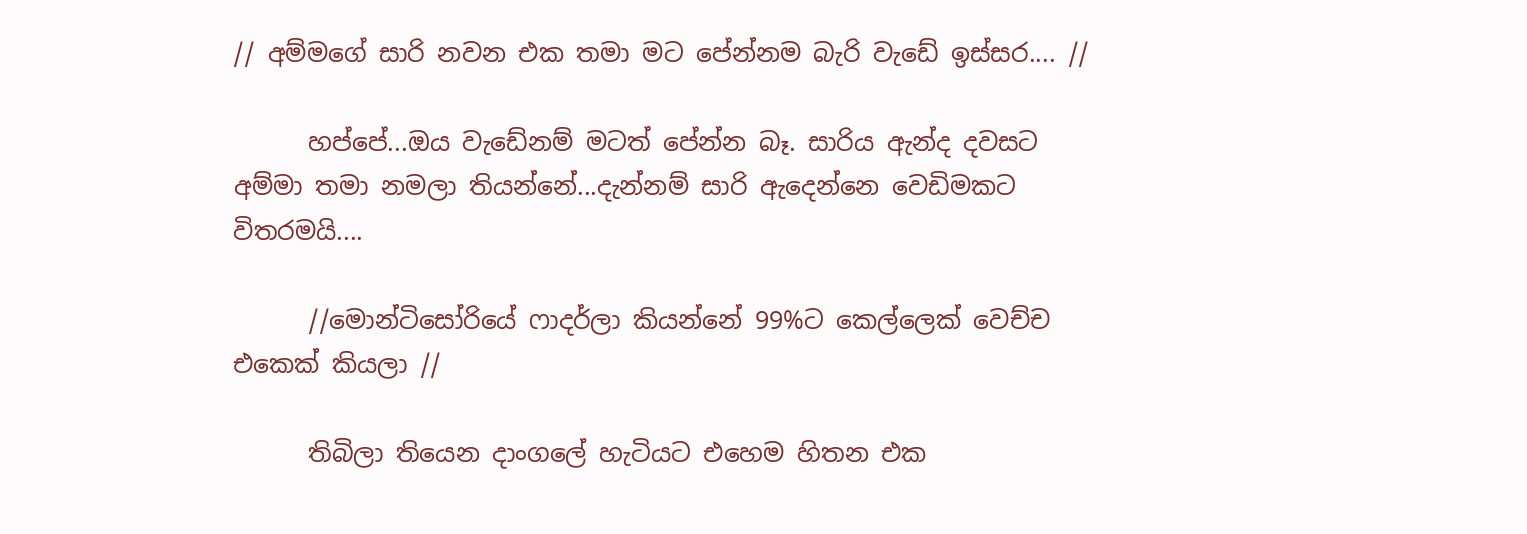// අම්මගේ සාරි නවන එක තමා මට පේන්නම බැරි වැඩේ ඉස්සර.... //

      හප්පේ...ඔය වැඩේනම් මටත් පේන්න බෑ. සාරිය ඇන්ද දවසට අම්මා තමා නමලා තියන්නේ...දැන්නම් සාරි ඇදෙන්නෙ වෙඩිමකට විතරමයි....

      //මොන්ටිසෝරියේ ෆාදර්ලා කියන්නේ 99%ට කෙල්ලෙක් වෙච්ච එකෙක් කියලා //

      තිබිලා තියෙන දාංගලේ හැටියට එහෙම හිතන එක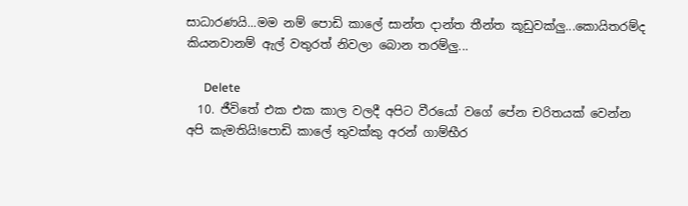සාධාරණයි...මම නම් පොඩි කාලේ සාන්ත දාන්ත තීන්ත කූඩුවක්ලු...කොයිතරම්ද කියනවානම් ඇල් වතුරත් නිවලා බොන තරම්ලු...

      Delete
  10. ජීවිතේ එක එක කාල වලදී අපිට වීරයෝ වගේ පේන චරිතයක් වෙන්න අපි කැමතියි!පොඩි කාලේ තුවක්කු අරන් ගාම්භීර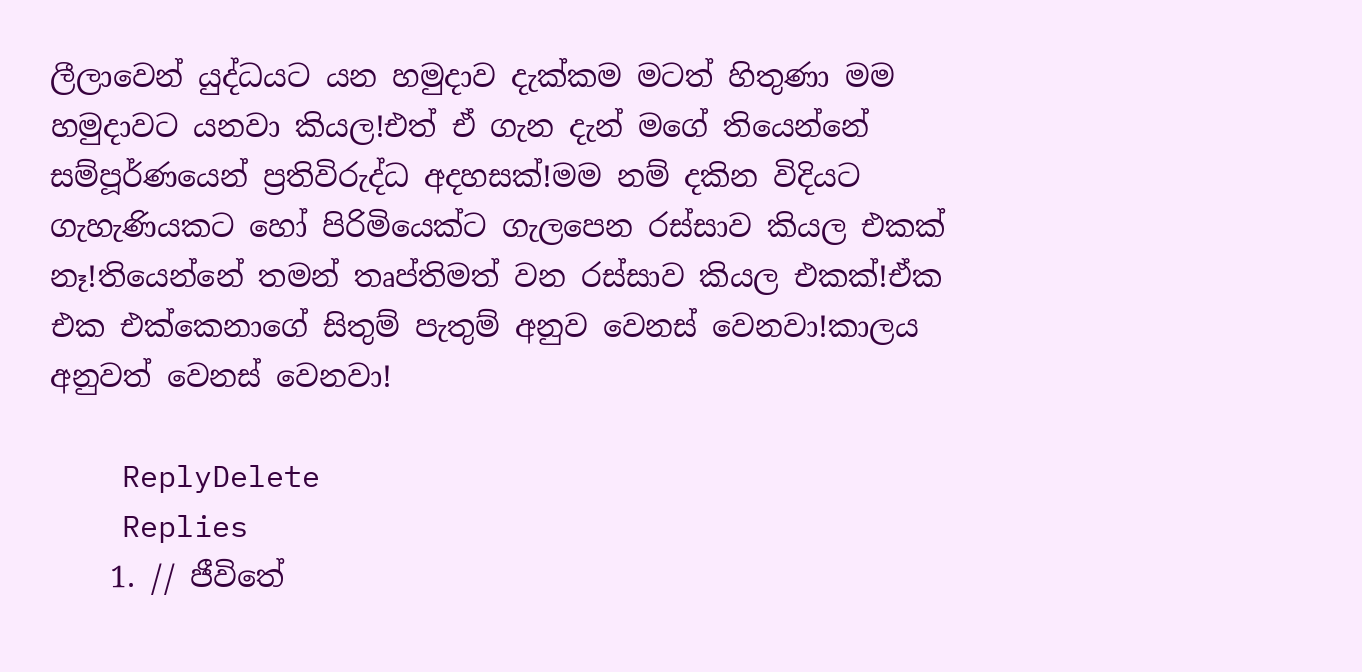ලීලාවෙන් යුද්ධයට යන හමුදාව දැක්කම මටත් හිතුණා මම හමුදාවට යනවා කියල!එත් ඒ ගැන දැන් මගේ තියෙන්නේ සම්පූර්ණයෙන් ප්‍රතිවිරුද්ධ අදහසක්!මම නම් දකින විදියට ගැහැණියකට හෝ පිරිමියෙක්ට ගැලපෙන රස්සාව කියල එකක් නෑ!තියෙන්නේ තමන් තෘප්තිමත් වන රස්සාව කියල එකක්!ඒක එක එක්කෙනාගේ සිතුම් පැතුම් අනුව වෙනස් වෙනවා!කාලය අනුවත් වෙනස් වෙනවා!

    ReplyDelete
    Replies
    1. // ජීවිතේ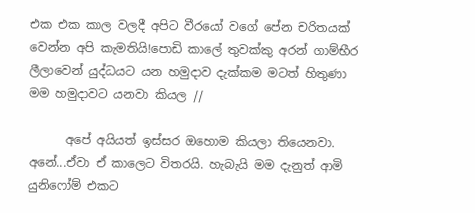එක එක කාල වලදී අපිට වීරයෝ වගේ පේන චරිතයක් වෙන්න අපි කැමතියි!පොඩි කාලේ තුවක්කු අරන් ගාම්භීර ලීලාවෙන් යුද්ධයට යන හමුදාව දැක්කම මටත් හිතුණා මම හමුදාවට යනවා කියල //

      අපේ අයියත් ඉස්සර ඔහොම කියලා තියෙනවා. අනේ...ඒවා ඒ කාලෙට විතරයි. හැබැයි මම දැනුත් ආමි යුනිෆෝම් එකට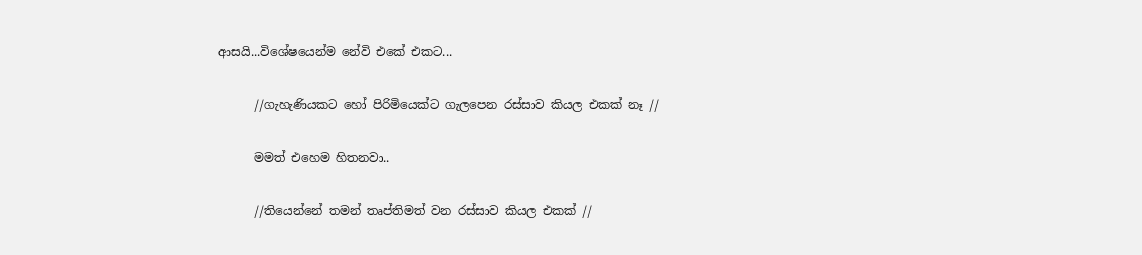ආසයි...විශේෂයෙන්ම නේවි එකේ එකට...

      //ගැහැණියකට හෝ පිරිමියෙක්ට ගැලපෙන රස්සාව කියල එකක් නෑ //

      මමත් එහෙම හිතනවා..

      //තියෙන්නේ තමන් තෘප්තිමත් වන රස්සාව කියල එකක් //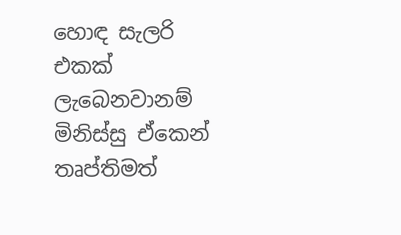හොඳ සැලරි එකක් ලැබෙනවානම් මිනිස්සු ඒකෙන් තෘප්තිමත්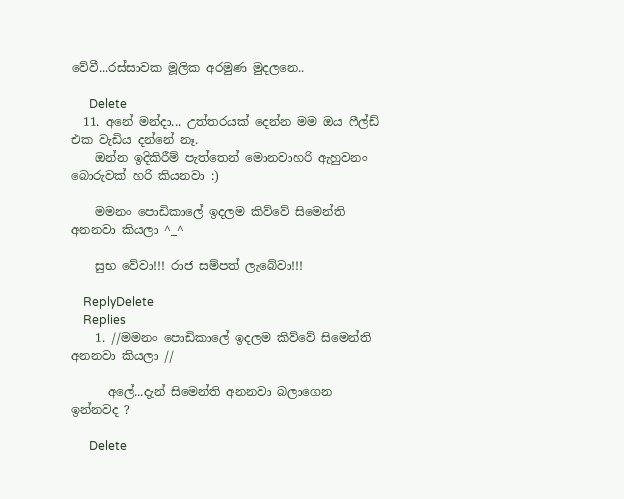වේවී...රස්සාවක මූලික අරමුණ මුදලනෙ..

      Delete
  11. අනේ මන්දා... උත්තරයක් දෙන්න මම ඔය ෆීල්ඩ් එක වැඩිය දන්නේ නෑ.
    ඔන්න ඉදිකිරීම් පැත්තෙන් මොනවාහරි ඇහුවනං බොරුවක් හරි කියනවා :)

    මමනං පොඩිකාලේ ඉදලම කිව්වේ සිමෙන්ති අනනවා කියලා ^_^

    සුභ වේවා!!! රාජ සම්පත් ලැබේවා!!!

    ReplyDelete
    Replies
    1. //මමනං පොඩිකාලේ ඉදලම කිව්වේ සිමෙන්ති අනනවා කියලා //

      අලේ...දැන් සිමෙන්ති අනනවා බලාගෙන ඉන්නවද ?

      Delete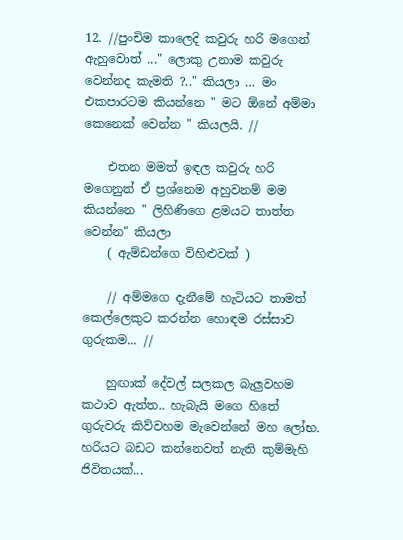12. //පුංචිම කාලෙදි කවුරු හරි මගෙන් ඇහුවොත් ..." ලොකු උනාම කවුරු වෙන්නද කැමති ?.." කියලා … මං එකපාරටම කියන්නෙ " මට ඕනේ අම්මා කෙනෙක් වෙන්න " කියලයි. //

    එතන මමත් ඉඳල කවුරු හරි මගෙනුත් ඒ ප්‍රශ්නෙම අහුවනම් මම කියන්නෙ " ලිහිණිගෙ ළමයට තාත්ත වෙන්න" කියලා
    ( ඇම්ඩන්ගෙ විහිළුවක් )

    // අම්මගෙ දැනීමේ හැටියට තාමත් කෙල්ලෙකුට කරන්න හොඳම රස්සාව ගුරුකම... //

    හුඟාක් දේවල් සලකල බැලුවහම කථාව ඇත්ත.. හැබැයි මගෙ හිතේ ගුරුවරු කිව්වහම මැවෙන්නේ මහ ලෝභ. හරියට බඩට කන්නෙවත් නැති කුම්මැහි ජිවිතයක්...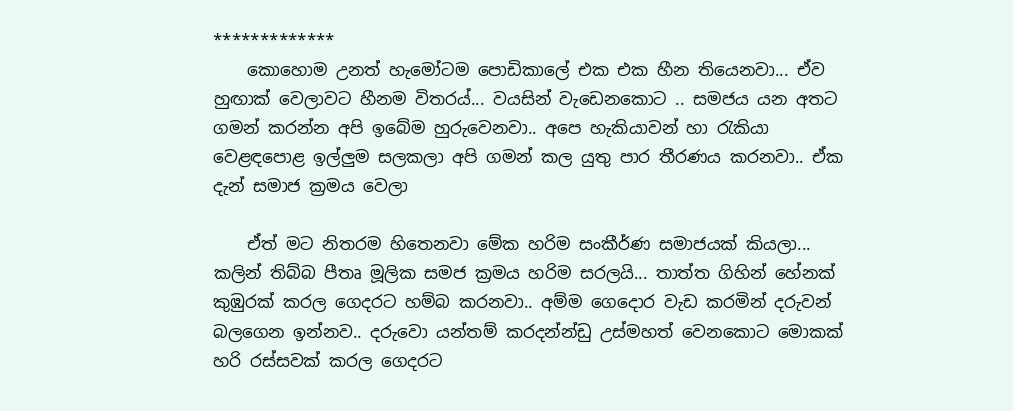*************
    කොහොම උනත් හැමෝටම පොඩිකාලේ එක එක හීන තියෙනවා... ඒව හුඟාක් වෙලාවට හීනම විතරය්... වයසින් වැඩෙනකොට .. සමජය යන අතට ගමන් කරන්න අපි ඉබේම හුරුවෙනවා.. අපෙ හැකියාවන් හා රැකියා වෙළඳපොළ ඉල්ලුම සලකලා අපි ගමන් කල යුතු පාර තීරණය කරනවා.. ඒක දැන් සමාජ ක්‍රමය වෙලා

    ඒත් මට නිතරම හිතෙනවා මේක හරිම සංකීර්ණ සමාජයක් කියලා... කලින් තිබ්බ පීතෘ මූලික සමජ ක්‍රමය හරිම සරලයි... තාත්ත ගිහින් හේනක් කුඹුරක් කරල ගෙදරට හම්බ කරනවා.. අම්ම ගෙදොර වැඩ කරමින් දරුවන් බලගෙන ඉන්නව.. දරුවො යන්තම් කරදන්න්ඩු උස්මහත් වෙනකොට මොකක් හරි රස්සවක් කරල ගෙදරට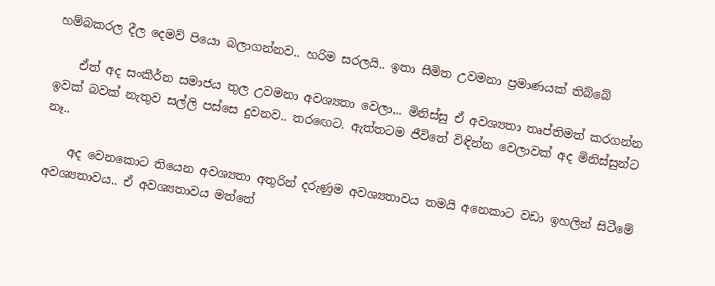හම්බකරල දීල දෙමව් පියො බලාගන්නව.. හරිම සරලයි.. ඉතා සීමිත උවමනා ප්‍රමාණයක් තිබ්බේ

    ඒත් අද සංකීර්න සමාජය තුල උවමනා අවශ්‍යතා වෙලා,.. මිනිස්සු ඒ අවශ්‍යතා තෘප්තිමත් කරගන්න ඉවක් බවක් නැතුව සල්ලි පස්සෙ දුවනව.. තරඟෙට. ඇත්තටම ජීවිතේ විඳින්න වෙලාවක් අද මිනිස්සුන්ට නෑ..

    අද වෙනකොට තියෙන අවශ්‍යතා අතුරින් දරුණුම අවශ්‍යතාවය තමයි අනෙකාට වඩා ඉහලින් සිටීමේ අවශ්‍යතාවය.. ඒ අවශ්‍යතාවය මත්තේ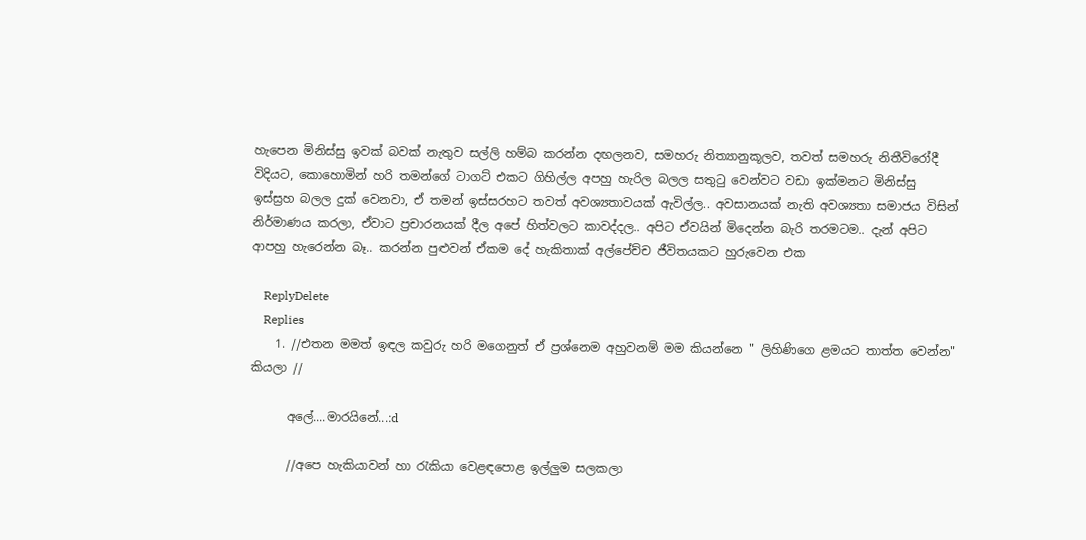හැපෙන මිනිස්සු ඉවක් බවක් නැතුව සල්ලි හම්බ කරන්න දඟලනව, සමහරු නිත්‍යානුකූලව, තවත් සමහරු නිතීවිරෝදී විදියට, කොහොමින් හරි තමන්ගේ ටාගට් එකට ගිහිල්ල අපහු හැරිල බලල සතුටු වෙන්වට වඩා ඉක්මනට මිනිස්සු ඉස්ස්‍රහ බලල දුක් වෙනවා, ඒ තමන් ඉස්සරහට තවත් අවශ්‍යතාවයක් ඇවිල්ල.. අවසානයක් නැති අවශ්‍යතා සමාජය විසින් නිර්මාණය කරලා, ඒවාට ප්‍රචාරනයක් දීල අපේ හිත්වලට කාවද්දල.. අපිට ඒවයින් මිදෙන්න බැරි තරමටම.. දැන් අපිට ආපහු හැරෙන්න බෑ.. කරන්න පුළුවන් ඒකම දේ හැකිතාක් අල්පේච්ච ජීවිතයකට හුරුවෙන එක

    ReplyDelete
    Replies
    1. //එතන මමත් ඉඳල කවුරු හරි මගෙනුත් ඒ ප්‍රශ්නෙම අහුවනම් මම කියන්නෙ " ලිහිණිගෙ ළමයට තාත්ත වෙන්න" කියලා //

      අලේ....මාරයිනේ...:d

      //අපෙ හැකියාවන් හා රැකියා වෙළඳපොළ ඉල්ලුම සලකලා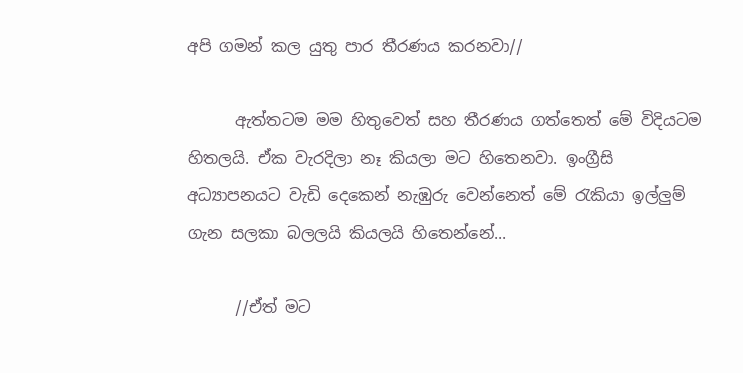අපි ගමන් කල යුතු පාර තීරණය කරනවා//

      ඇත්තටම මම හිතුවෙත් සහ තීරණය ගත්තෙත් මේ විදියටම හිතලයි. ඒක වැරදිලා නෑ කියලා මට හිතෙනවා. ඉංග්‍රීසි අධ්‍යාපනයට වැඩි දෙකෙන් නැඹුරු වෙන්නෙත් මේ රැකියා ඉල්ලුම් ගැන සලකා බලලයි කියලයි හිතෙන්නේ...

      //ඒත් මට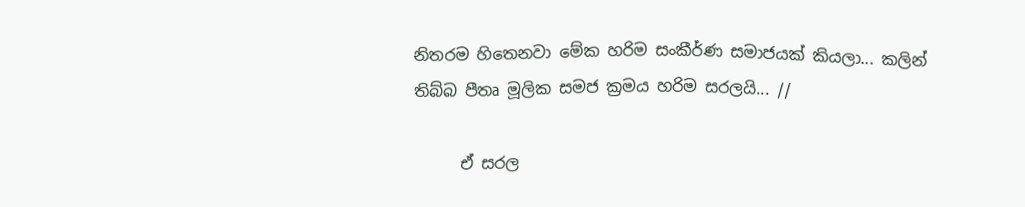නිතරම හිතෙනවා මේක හරිම සංකීර්ණ සමාජයක් කියලා... කලින් තිබ්බ පීතෘ මූලික සමජ ක්‍රමය හරිම සරලයි... //

      ඒ සරල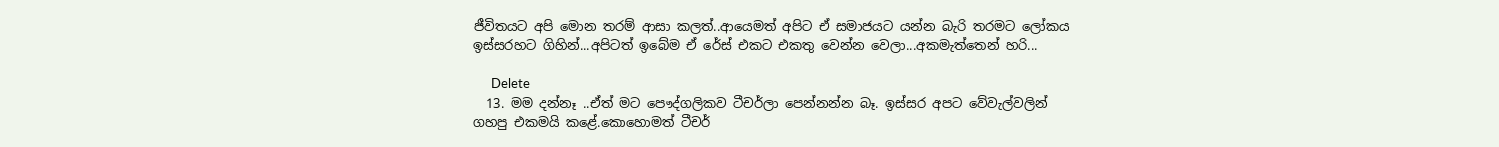ජීවිතයට අපි මොන තරම් ආසා කලත්..ආයෙමත් අපිට ඒ සමාජයට යන්න බැරි තරමට ලෝකය ඉස්සරහට ගිහින්...අපිටත් ඉබේම ඒ රේස් එකට එකතු වෙන්න වෙලා...අකමැත්තෙන් හරි...

      Delete
  13. මම දන්නෑ ..ඒත් මට පෞද්ගලිකව ටීචර්ලා පෙන්නන්න බෑ. ඉස්සර අපට වේවැල්වලින් ගහපු එකමයි කළේ.කොහොමත් ටීචර්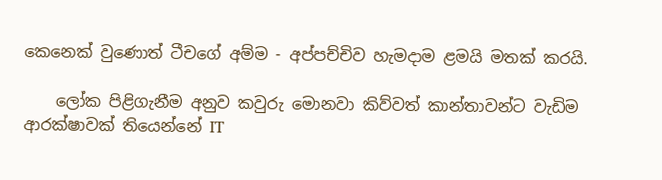කෙනෙක් වුණොත් ටීචගේ අම්ම - අප්පච්චිව හැමදාම ළමයි මතක් කරයි.

    ලෝක පිළිගැනීම අනුව කවුරු මොනවා කිව්වත් කාන්තාවන්ට වැඩිම ආරක්ෂාවක් තියෙන්නේ IT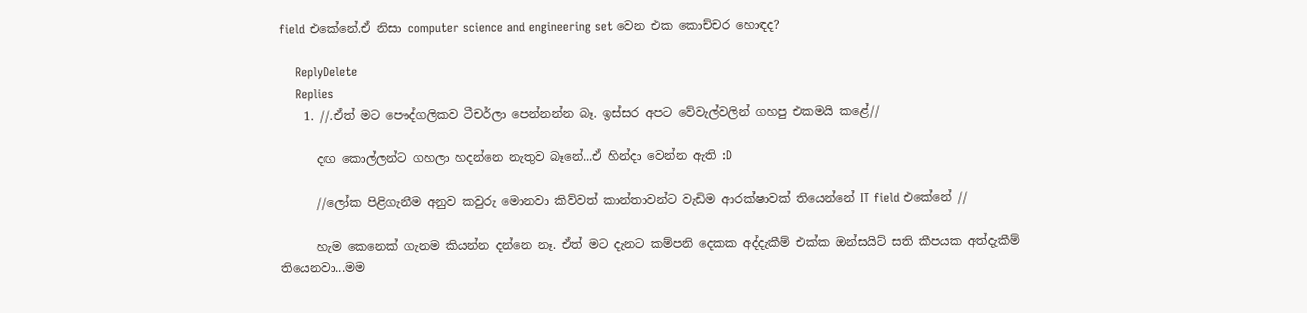field එකේනේ.ඒ නිසා computer science and engineering set වෙන එක කොච්චර හොඳද?

    ReplyDelete
    Replies
    1. //.ඒත් මට පෞද්ගලිකව ටීචර්ලා පෙන්නන්න බෑ. ඉස්සර අපට වේවැල්වලින් ගහපු එකමයි කළේ//

      දඟ කොල්ලන්ට ගහලා හදන්නෙ නැතුව බෑනේ...ඒ හින්දා වෙන්න ඇති :D

      //ලෝක පිළිගැනීම අනුව කවුරු මොනවා කිව්වත් කාන්තාවන්ට වැඩිම ආරක්ෂාවක් තියෙන්නේ IT field එකේනේ //

      හැම කෙනෙක් ගැනම කියන්න දන්නෙ නෑ. ඒත් මට දැනට කම්පනි දෙකක අද්දැකීම් එක්ක ඔන්සයිට් සති කීපයක අත්දැකීම් තියෙනවා...මම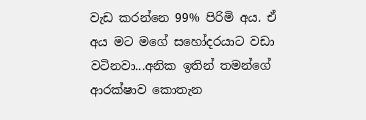වැඩ කරන්නෙ 99% පිරිමි අය. ඒ අය මට මගේ සහෝදරයාට වඩා වටිනවා...අනික ඉතින් තමන්ගේ ආරක්ෂාව කොතැන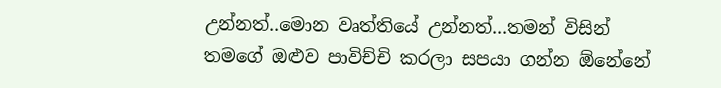උන්නත්..මොන වෘත්තියේ උන්නත්...තමන් විසින් තමගේ ඔළුව පාවිච්චි කරලා සපයා ගන්න ඕනේනේ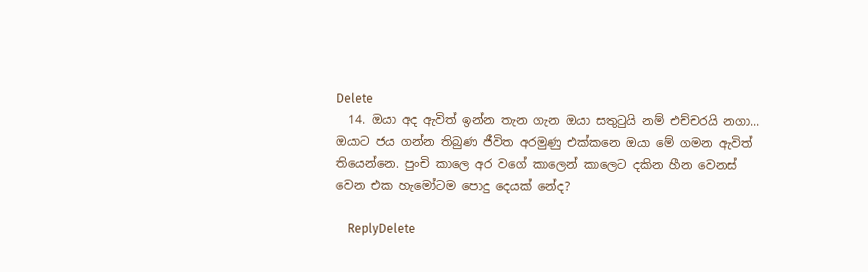Delete
  14. ඔයා අද ඇවිත් ඉන්න තැන ගැන ඔයා සතුටුයි නම් එච්චරයි නගා... ඔයාට ජය ගන්න තිබුණ ජීවිත අරමුණු එක්කනෙ ඔයා මේ ගමන ඇවිත් තියෙන්නෙ. පුංචි කාලෙ අර වගේ කාලෙන් කාලෙට දකින හීන වෙනස් වෙන එක හැමෝටම පොදු දෙයක් නේද?

    ReplyDelete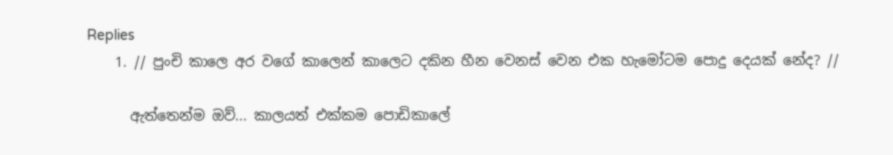Replies
    1. // පුංචි කාලෙ අර වගේ කාලෙන් කාලෙට දකින හීන වෙනස් වෙන එක හැමෝටම පොදු දෙයක් නේද? //

      ඇත්තෙන්ම ඔව්... කාලයත් එක්කම පොඩිකාලේ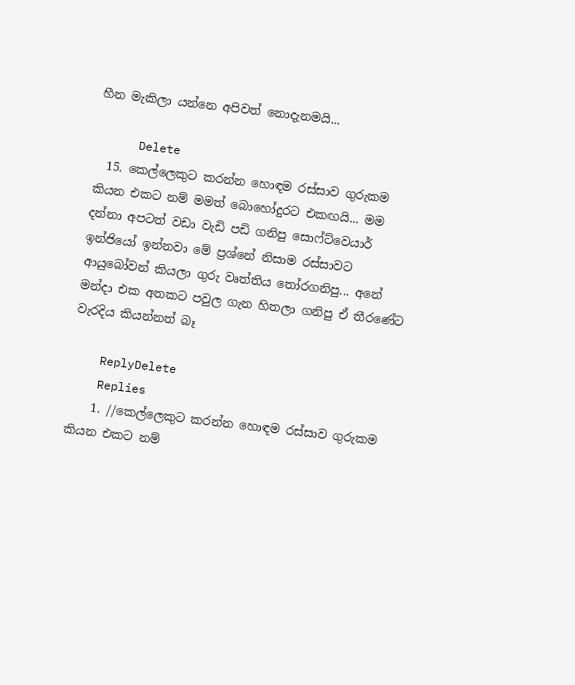හීන මැකිලා යන්නෙ අපිවත් නොදැනමයි...

      Delete
  15. කෙල්ලෙකුට කරන්න හොඳම රස්සාව ගුරුකම කියන එකට නම් මමත් බොහෝදුරට එකඟයි... මම දන්නා අපටත් වඩා වැඩි පඩි ගනිපු සොෆ්ට්වෙයාර් ඉන්ජියෝ ඉන්නවා මේ ප්‍රශ්නේ නිසාම රස්සාවට ආයුබෝවන් කියලා ගුරු වෘත්තිය තෝරගනිපු... අනේ මන්දා එක අතකට පවුල ගැන හිතලා ගනිපු ඒ තීරණේට වැරදිය කියන්නත් බෑ

    ReplyDelete
    Replies
    1. //කෙල්ලෙකුට කරන්න හොඳම රස්සාව ගුරුකම කියන එකට නම්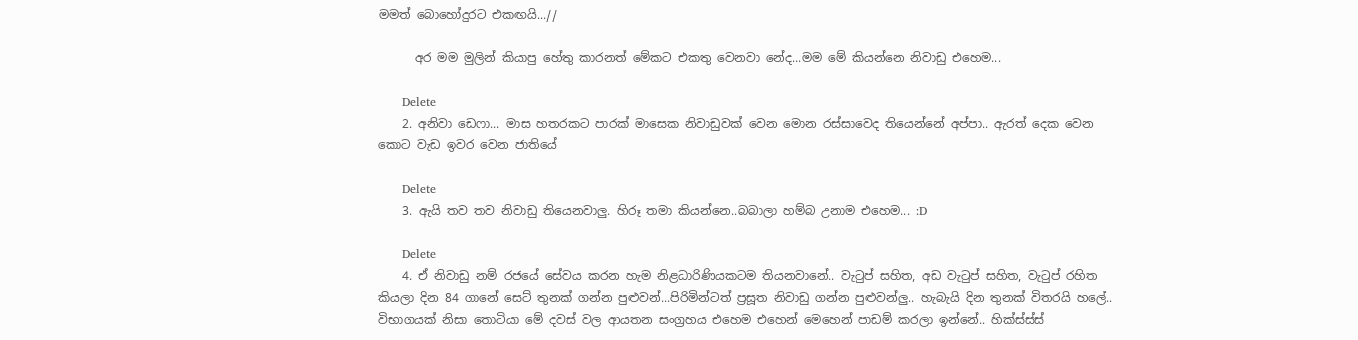මමත් බොහෝදුරට එකඟයි...//

      අර මම මුලින් කියාපු හේතු කාරනත් මේකට එකතු වෙනවා නේද...මම මේ කියන්නෙ නිවාඩු එහෙම...

      Delete
    2. අනිවා ඩෙෆා... මාස හතරකට පාරක් මාසෙක නිවාඩුවක් වෙන මොන රස්සාවෙද තියෙන්නේ අප්පා.. ඇරත් දෙක වෙන කොට වැඩ ඉවර වෙන ජාතියේ

      Delete
    3. ඇයි තව තව නිවාඩු තියෙනවාලු. හිරූ තමා කියන්නෙ..බබාලා හම්බ උනාම එහෙම... :D

      Delete
    4. ඒ නිවාඩු නම් රජයේ සේවය කරන හැම නිළධාරිණියකටම තියනවානේ.. වැටුප් සහිත, අඩ වැටුප් සහිත, වැටුප් රහිත කියලා දින 84 ගානේ සෙට් තුනක් ගන්න පුළුවන්...පිරිමින්ටත් ප්‍රසූත නිවාඩු ගන්න පුළුවන්ලු.. හැබැයි දින තුනක් විතරයි හලේ.. විභාගයක් නිසා තොටියා මේ දවස් වල ආයතන සංග්‍රහය එහෙම එහෙන් මෙහෙන් පාඩම් කරලා ඉන්නේ.. හික්ස්ස්ස්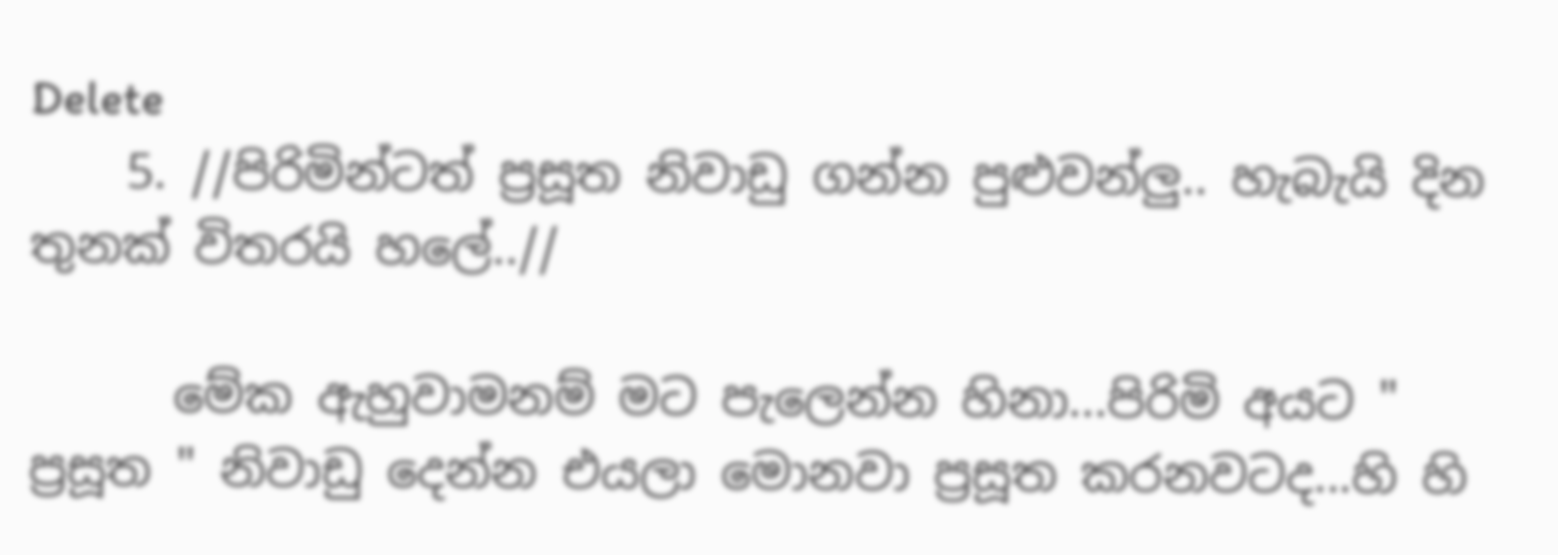Delete
    5. //පිරිමින්ටත් ප්‍රසූත නිවාඩු ගන්න පුළුවන්ලු.. හැබැයි දින තුනක් විතරයි හලේ..//

      මේක ඇහුවාමනම් මට පැලෙන්න හිනා...පිරිමි අයට " ප්‍රසූත " නිවාඩු දෙන්න එයලා මොනවා ප්‍රසූත කරනවටද...හි හි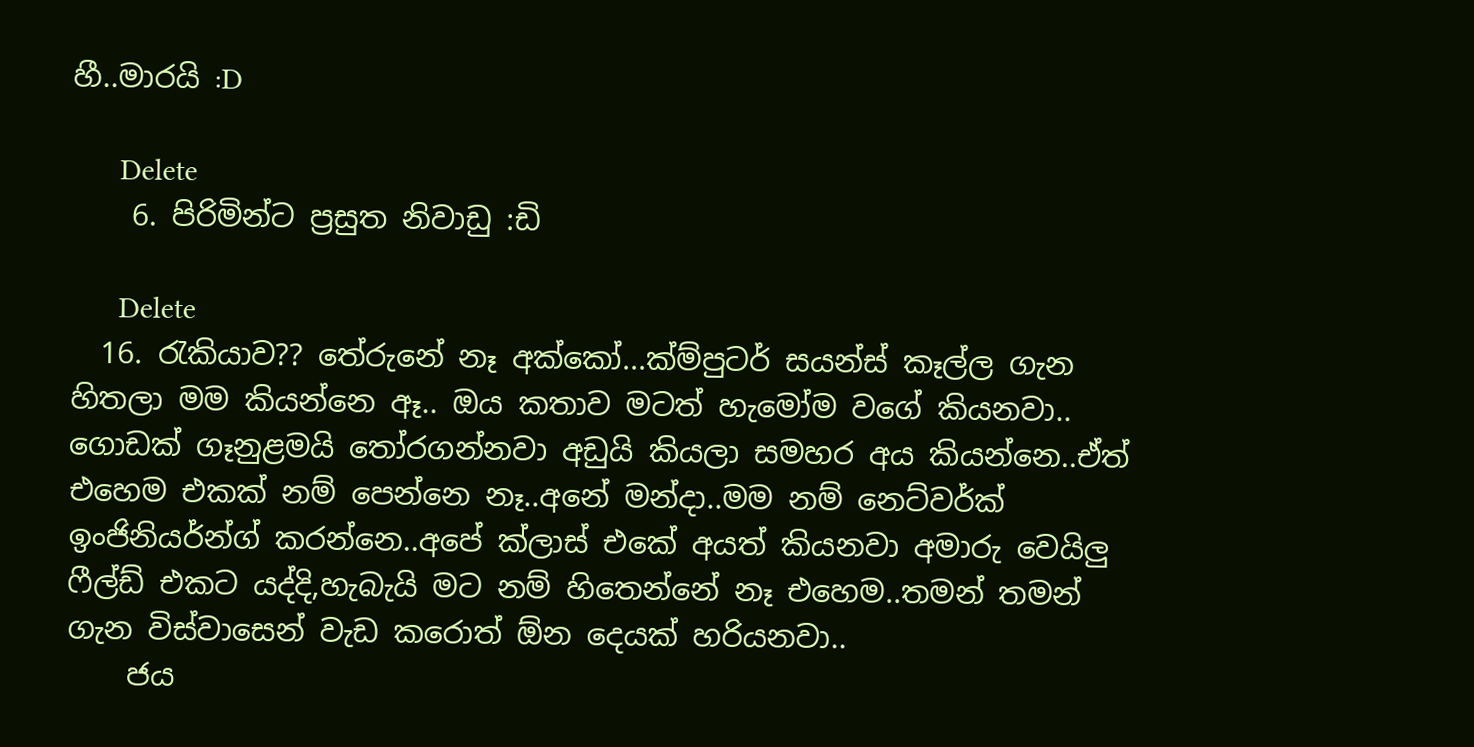හී..මාරයි :D

      Delete
    6. පිරිමින්ට ප්‍රසුත නිවාඩු :ඩි

      Delete
  16. රැකියාව?? තේරුනේ නෑ අක්කෝ...ක්ම්පුටර් සයන්ස් කෑල්ල ගැන හිතලා මම කියන්නෙ ඈ.. ඔය කතාව මටත් හැමෝම වගේ කියනවා.. ගොඩක් ගෑනුළමයි තෝරගන්නවා අඩුයි කියලා සමහර අය කියන්නෙ..ඒත් එහෙම එකක් නම් පෙන්නෙ නෑ..අනේ මන්දා..මම නම් නෙට්වර්ක් ඉංජිනියර්න්ග් කරන්නෙ..අපේ ක්ලාස් එකේ අයත් කියනවා අමාරු වෙයිලු ෆීල්ඩ් එකට යද්දි,හැබැයි මට නම් හිතෙන්නේ නෑ එහෙම..තමන් තමන් ගැන විස්වාසෙන් වැඩ කරොත් ඕන දෙයක් හරියනවා..
    ජය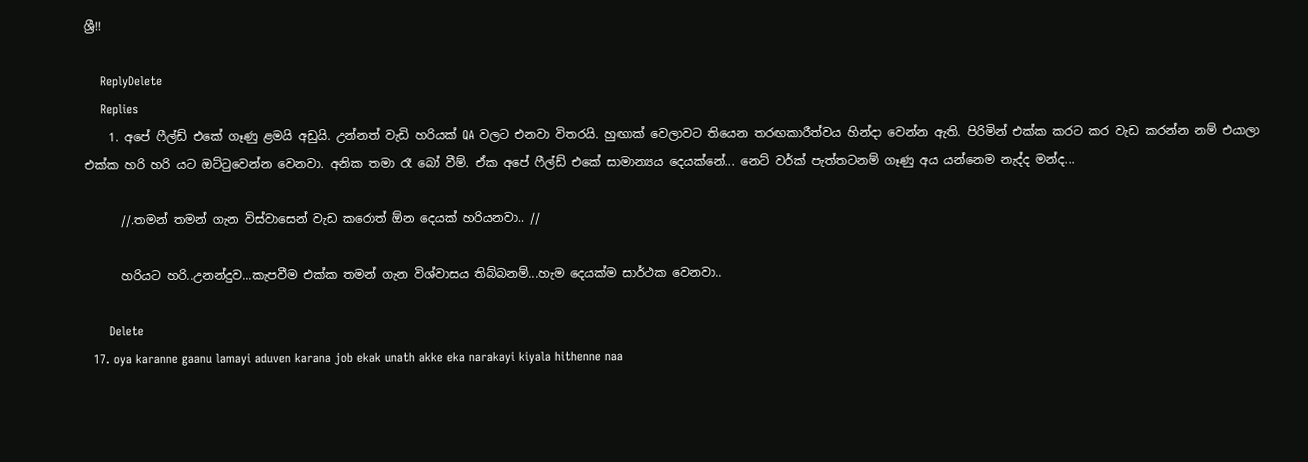ශ්‍රී!!

    ReplyDelete
    Replies
    1. අපේ ෆීල්ඩ් එකේ ගෑණු ළමයි අඩුයි. උන්නත් වැඩි හරියක් QA වලට එනවා විතරයි. හුඟාක් වෙලාවට තියෙන තරඟකාරීත්වය හින්දා වෙන්න ඇති. පිරිමින් එක්ක කරට කර වැඩ කරන්න නම් එයාලා එක්ක හරි හරි යට ඔට්ටුවෙන්න වෙනවා. අනික තමා රෑ බෝ වීම්. ඒක අපේ ෆීල්ඩ් එකේ සාමාන්‍යය දෙයක්නේ... නෙට් වර්ක් පැත්තටනම් ගෑණු අය යන්නෙම නැද්ද මන්ද...

      //.තමන් තමන් ගැන විස්වාසෙන් වැඩ කරොත් ඕන දෙයක් හරියනවා.. //

      හරියට හරි..උනන්දුව...කැපවීම එක්ක තමන් ගැන විශ්වාසය තිබ්බනම්...හැම දෙයක්ම සාර්ථක වෙනවා..

      Delete
  17. oya karanne gaanu lamayi aduven karana job ekak unath akke eka narakayi kiyala hithenne naa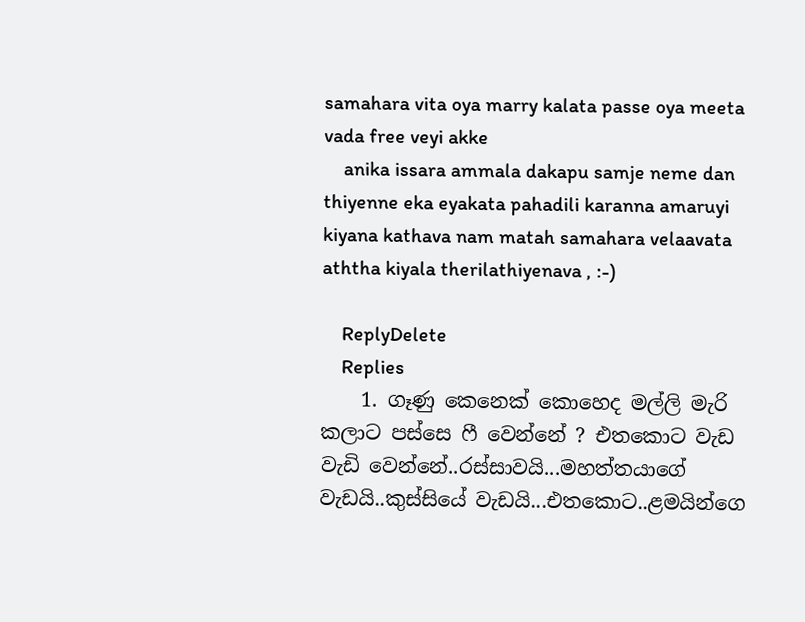samahara vita oya marry kalata passe oya meeta vada free veyi akke
    anika issara ammala dakapu samje neme dan thiyenne eka eyakata pahadili karanna amaruyi kiyana kathava nam matah samahara velaavata aththa kiyala therilathiyenava , :-)

    ReplyDelete
    Replies
    1. ගෑණු කෙනෙක් කොහෙද මල්ලි මැරි කලාට පස්සෙ ෆී වෙන්නේ ? එතකොට වැඩ වැඩි වෙන්නේ..රස්සාවයි...මහත්තයාගේ වැඩයි..කුස්සියේ වැඩයි...එතකොට..ළමයින්ගෙ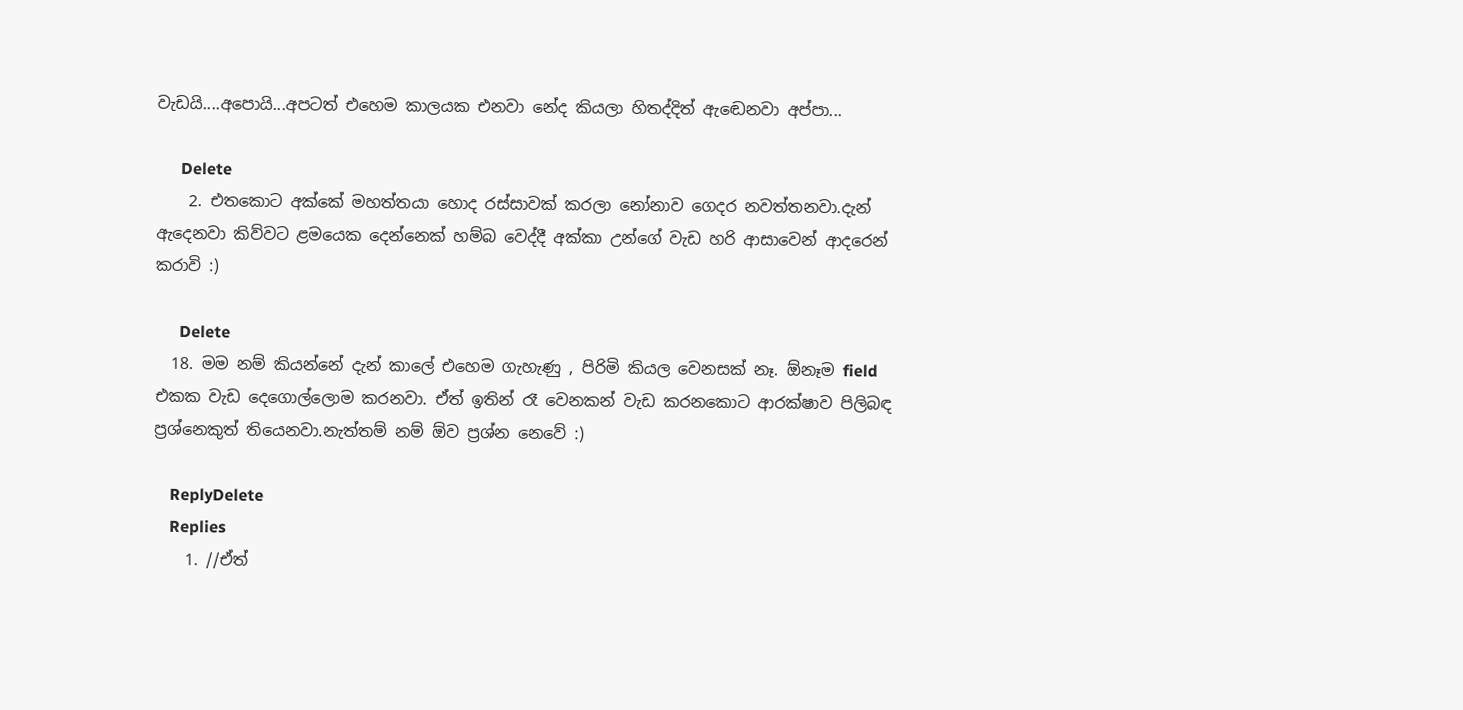වැඩයි....අපොයි...අපටත් එහෙම කාලයක එනවා නේද කියලා හිතද්දිත් ඇඬෙනවා අප්පා...

      Delete
    2. එතකොට අක්කේ මහත්තයා හොද රස්සාවක් කරලා නෝනාව ගෙදර නවත්තනවා.දැන් ඇදෙනවා කිව්වට ළමයෙක දෙන්නෙක් හම්බ වෙද්දී අක්කා උන්ගේ වැඩ හරි ආසාවෙන් ආදරෙන් කරාවි :)

      Delete
  18. මම නම් කියන්නේ දැන් කාලේ එහෙම ගැහැණු , පිරිමි කියල වෙනසක් නෑ. ඕනෑම field එකක වැඩ දෙගොල්ලොම කරනවා. ඒත් ඉතින් රෑ වෙනකන් වැඩ කරනකොට ආරක්ෂාව පිලිබඳ ප්‍රශ්නෙකුත් තියෙනවා.නැත්තම් නම් ඕව ප්‍රශ්න නෙවේ :)

    ReplyDelete
    Replies
    1. //ඒත්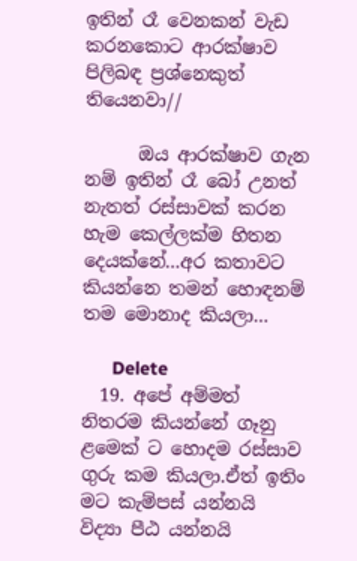ඉතින් රෑ වෙනකන් වැඩ කරනකොට ආරක්ෂාව පිලිබඳ ප්‍රශ්නෙකුත් තියෙනවා//

      ඔය ආරක්ෂාව ගැන නම් ඉතින් රෑ බෝ උනත් නැතත් රස්සාවක් කරන හැම කෙල්ලක්ම හිතන දෙයක්නේ...අර කතාවට කියන්නෙ තමන් හොඳනම් තම මොනාද කියලා...

      Delete
  19. අපේ අම්මත් නිතරම කියන්නේ ගෑනු ළමෙක් ට හොදම රස්සාව ගුරු කම කියලා.ඒත් ඉතිං මට කැම්පස් යන්නයි විද්‍යා පීඨ යන්නයි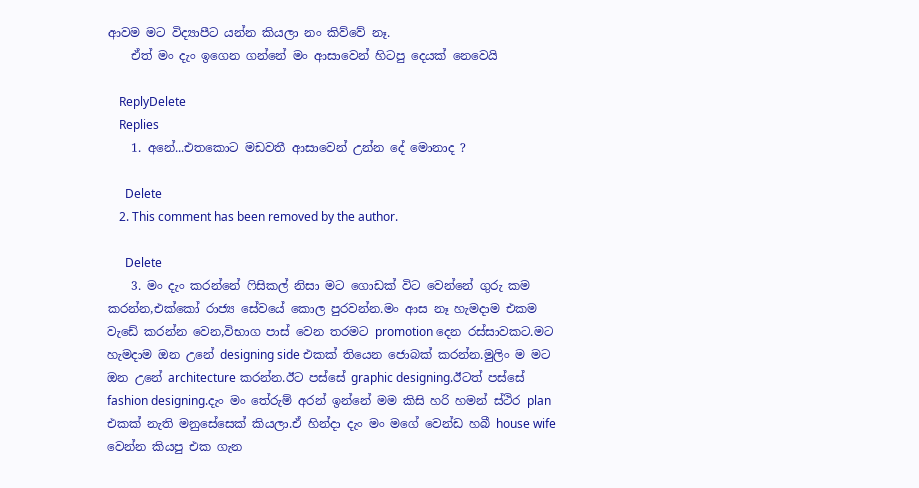ආවම මට විද්‍යාපීට යන්න කියලා නං කිව්වේ නෑ.
    ඒත් මං දැං ඉගෙන ගන්නේ මං ආසාවෙන් හිටපු දෙයක් නෙවෙයි

    ReplyDelete
    Replies
    1. අනේ...එතකොට මඩවතී ආසාවෙන් උන්න දේ මොනාද ?

      Delete
    2. This comment has been removed by the author.

      Delete
    3. මං දැං කරන්නේ ෆිසිකල් නිසා මට ගොඩක් විට වෙන්නේ ගුරු කම කරන්න,එක්කෝ රාජ්‍ය සේවයේ කොල පුරවන්න.මං ආස නෑ හැමදාම එකම වැඩේ කරන්න වෙන,විභාග පාස් වෙන තරමට promotion දෙන රස්සාවකට.මට හැමදාම ඔන උනේ designing side එකක් තියෙන ජොබක් කරන්න.මුලිං ම මට ඔන උනේ architecture කරන්න.ඊට පස්සේ graphic designing.ඊටත් පස්සේ fashion designing.දැං මං තේරුම් අරන් ඉන්නේ මම කිසි හරි හමන් ස්ථිර plan එකක් නැති මනුසේසෙක් කියලා.ඒ හින්දා දැං මං මගේ වෙන්ඩ හබී house wife වෙන්න කියපු එක ගැන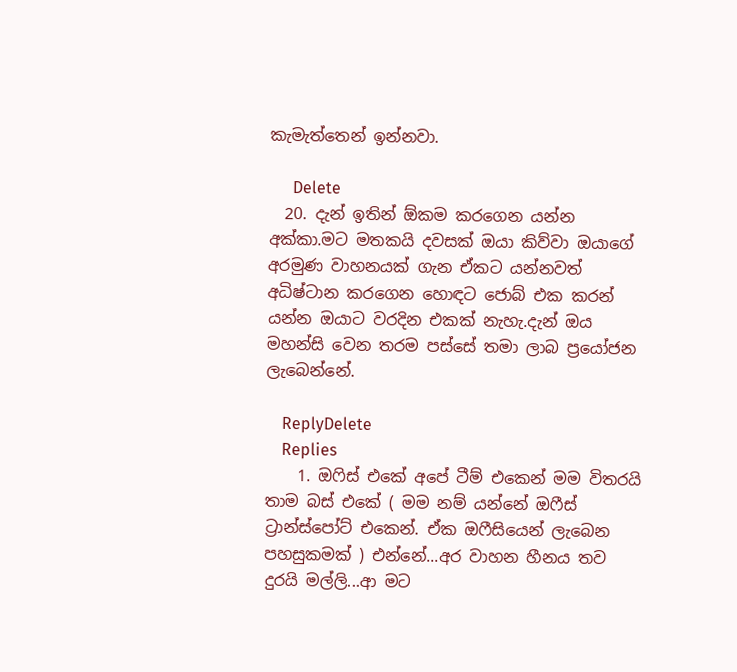කැමැත්තෙන් ඉන්නවා.

      Delete
  20. දැන් ඉතින් ඕකම කරගෙන යන්න අක්කා.මට මතකයි දවසක් ඔයා කිව්වා ඔයාගේ අරමුණ වාහනයක් ගැන ඒකට යන්නවත් අධිෂ්ටාන කරගෙන හොඳට ජොබ් එක කරන් යන්න ඔයාට වරදින එකක් නැහැ.දැන් ඔය මහන්සි වෙන තරම පස්සේ තමා ලාබ ප්‍රයෝජන ලැබෙන්නේ.

    ReplyDelete
    Replies
    1. ඔෆිස් එකේ අපේ ටීම් එකෙන් මම විතරයි තාම බස් එකේ ( මම නම් යන්නේ ඔෆීස් ට්‍රාන්ස්පෝට් එකෙන්. ඒක ඔෆීසියෙන් ලැබෙන පහසුකමක් ) එන්නේ...අර වාහන හීනය තව දුරයි මල්ලි...ආ මට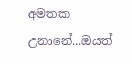අමතක උනානේ...ඔයත්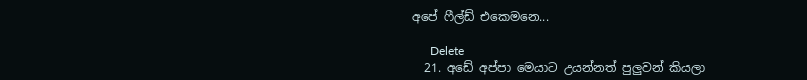අපේ ෆීල්ඩ් එකෙමනෙ...

      Delete
  21. අඩේ අප්පා මෙයාට උයන්නත් පුලුවන් කියලා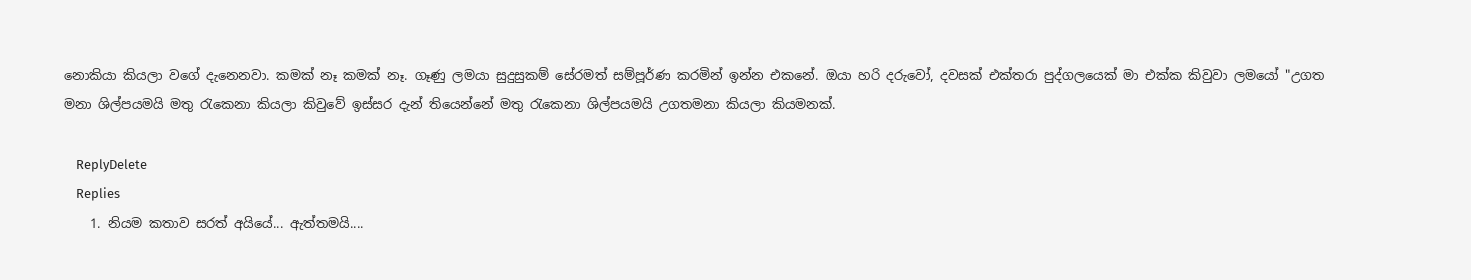නොකියා කියලා වගේ දැනෙනවා. කමක් නෑ කමක් නෑ. ගෑණු ලමයා සුදුසුකම් සේරමත් සම්පූර්ණ කරමින් ඉන්න එකනේ. ඔයා හරි දරුවෝ, දවසක් එක්තරා පුද්ගලයෙක් මා එක්ක කිවුවා ලමයෝ "උගත මනා ශිල්පයමයි මතු ‍රැකෙනා කියලා කිවුවේ ඉස්සර දැන් තියෙන්නේ මතු ‍රැකෙනා ශිල්පයමයි උගතමනා කියලා කියමනක්.

    ReplyDelete
    Replies
    1. නියම කතාව සරත් අයියේ... ඇත්තමයි....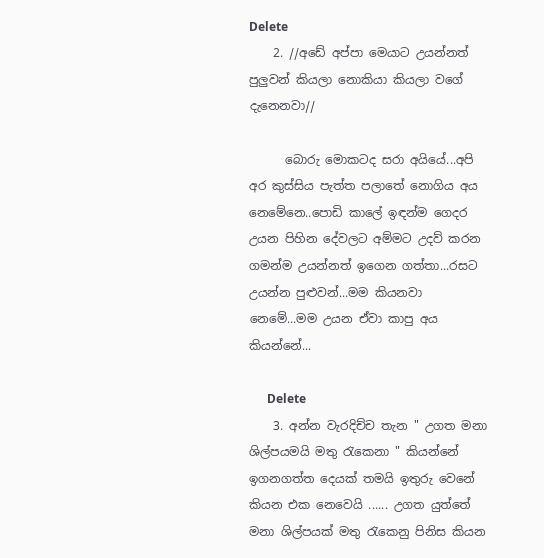Delete
    2. //අඩේ අප්පා මෙයාට උයන්නත් පුලුවන් කියලා නොකියා කියලා වගේ දැනෙනවා//

      බොරු මොකටද සරා අයියේ...අපි අර කුස්සිය පැත්ත පලාතේ නොගිය අය නෙමේනෙ..පොඩි කාලේ ඉඳන්ම ගෙදර උයන පිහින දේවලට අම්මට උදව් කරන ගමන්ම උයන්නත් ඉගෙන ගත්තා...රසට උයන්න පුළුවන්...මම කියනවා නෙමේ...මම උයන ඒවා කාපු අය කියන්නේ...

      Delete
    3. අන්න වැරදිච්ච තැන " උගත මනා ශිල්පයමයි මතු ‍රැකෙනා " කියන්නේ ඉගනගත්ත දෙයක් තමයි ඉතුරු වෙනේ කියන එක නෙවෙයි ...... උගත යුත්තේ මනා ශිල්පයක් මතු රැකෙනු පිනිස කියන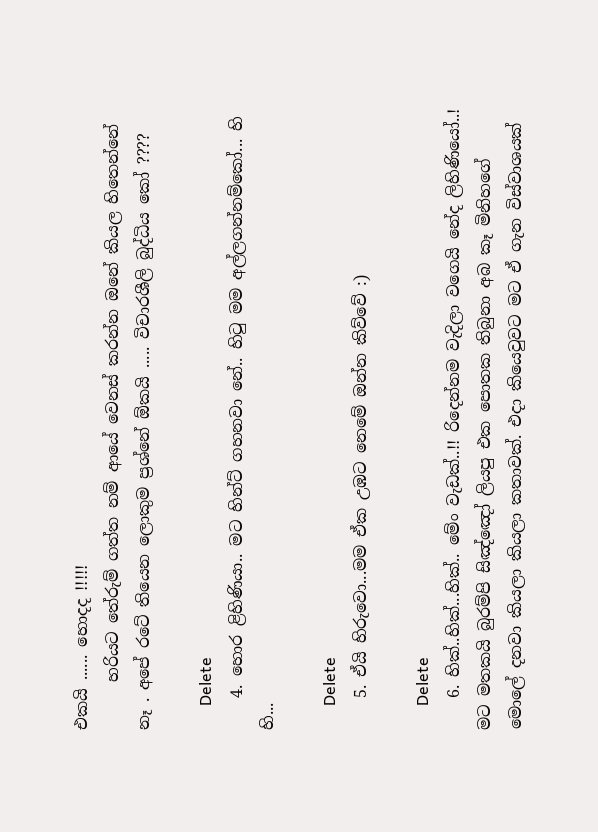එකයි ...... හොදද !!!!!
      හරියට තේරුම් ගත්ත නම් ආයේ වෙනස් කරන්න ‍ඔනේ කියල හිතෙන්නේ නෑ . අපේ රටේ තියෙන ‍ලොකුම ප්‍රශ්නේ ඕකයි ..... විචාරශීලි බුද්ධිය කෝ ????

      Delete
    4. හොර ළිහිණියා.. මට හින්ට් ගහනවා නේ.. හිටු මම අල්ලගන්නම්කෝ... හි හි...

      Delete
    5. ඒයි හිරුවො...මම ඒක උඹට නෙමේ ඔන්න කිව්වේ :)

      Delete
    6. හික්..හික්...හික්.. මේං වැඩක්..!! රිදෙන්නම වැදිලා වගෙයි නේද ලිහිණියෝ..! මට මතකයි බුරම්පි සිඤ්ඤෝ ලියපු එක පොතක තිබුනා අබ කෑ මිනිහගේ මොලේ දනවා කියලා කියලා කතාවක්. එදා කියෙවුවට මට ඒ ගැන විස්වාශයක්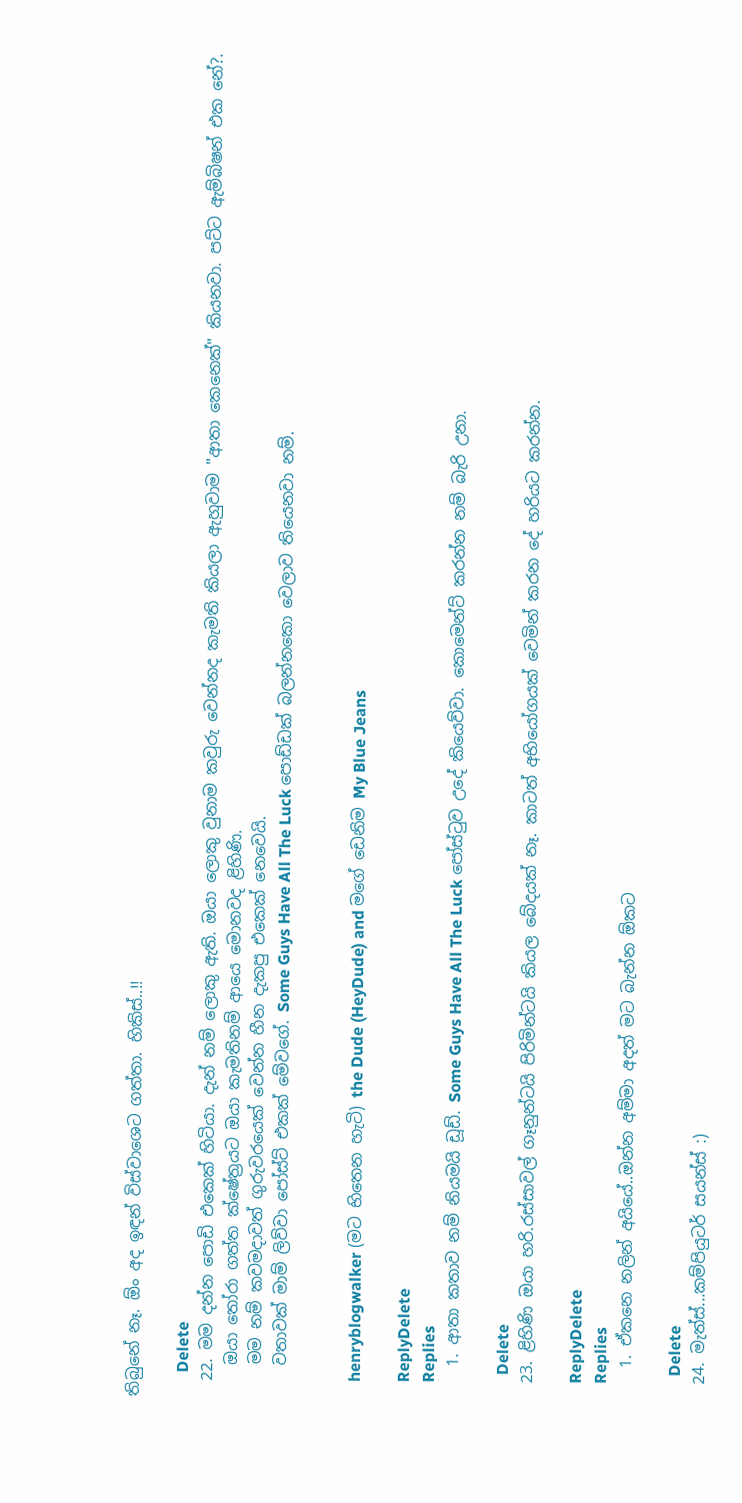තිබුනේ නෑ. ඕං අද ඉඳන් විස්වාශෙට ගත්තා. හිකිස්..!!

      Delete
  22. මම දන්න පොඩි එකෙක් හිටියා. දැන් නම් ලොකු ඇති. ඔයා ලොකු වුනාම කවුරු වෙන්නද කැමති කියලා ඇහුවාම "ආතා කෙනෙක්" කියනවා. පට්ට ඇම්බිෂන් එක නේ?.
    ඔයා ‍තෝරා ගත්ත ක්ෂේත්‍රයට ඔයා කැමතිනම් ආයෙ මොනවද ළිහිණි.
    මම නම් කවමදාවත් ගුරුවරයෙක් වෙන්න හීන දැකපු එකෙක් නෙවෙයි.
    වතාවක් මාම් ලිව්වා පෝස්ට් එකක් මේවගේ. Some Guys Have All The Luck පොඩ්ඩක් බලන්නකො වෙලාව තියෙනවා නම්.


    henryblogwalker (මට භිතෙන හැටි) the Dude (HeyDude) and මගේ ඩෙනිම My Blue Jeans

    ReplyDelete
    Replies
    1. ආතා කතාව නම් නියමයි ඩූඩ්. Some Guys Have All The Luck පෝස්ටුව උදේ කියෙව්වා. කොමෙන්ට් කරන්න නම් බැරි උනා.

      Delete
  23. ළිහිණි ඔයා හරි.රස්සාවල් ගෑනුන්ටයි පිරිමින්ටයි කියල බේදයක් නෑ. කාටත් අභියෝගයක් වෙමින් කරන දේ හරියට කරන්න.

    ReplyDelete
    Replies
    1. ඒකනෙ නලින් අයියේ..ඔන්න අම්මා අදත් මට බැන්න ඕකට

      Delete
  24. මැත්ස්...කම්පියුටර් සයන්ස් :)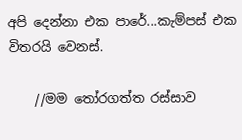අපි දෙන්නා එක පාරේ...කැම්පස් එක විතරයි වෙනස්.

    //මම තෝරගත්ත රස්සාව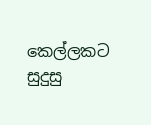කෙල්ලකට සුදුසු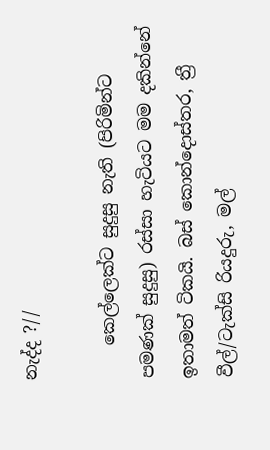නැද්ද ?//

    කෙල්ලෙක්ට සුදුසු නැති (පිරිමින්ට පමණක් සුදුසු) රස්සා හැටියට මම දකින්නේ ඉතාමත් ටිකයි. බස් කොන්දොස්තර, ත්‍රී වීල්/ටැක්සි රියදුරු, මල්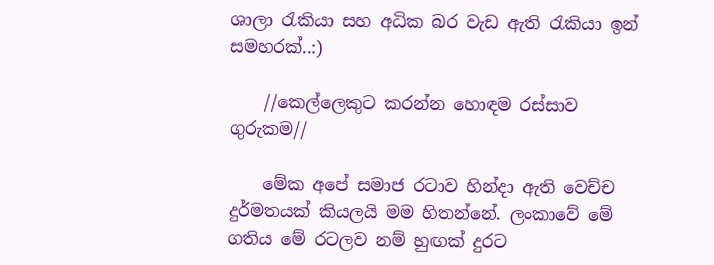ශාලා රැකියා සහ අධික බර වැඩ ඇති රැකියා ඉන් සමහරක්..:)

    //කෙල්ලෙකුට කරන්න හොඳම රස්සාව ගුරුකම//

    මේක අපේ සමාජ රටාව හින්දා ඇති වෙච්ච දුර්මතයක් කියලයි මම හිතන්නේ. ලංකාවේ මේ ගතිය මේ රටලව නම් හුඟක් දුරට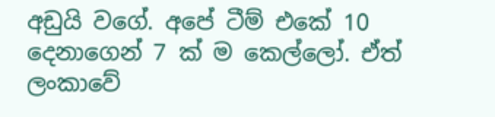අඩුයි වගේ. අපේ ටීම් එකේ 10 දෙනාගෙන් 7 ක් ම කෙල්ලෝ. ඒත් ලංකාවේ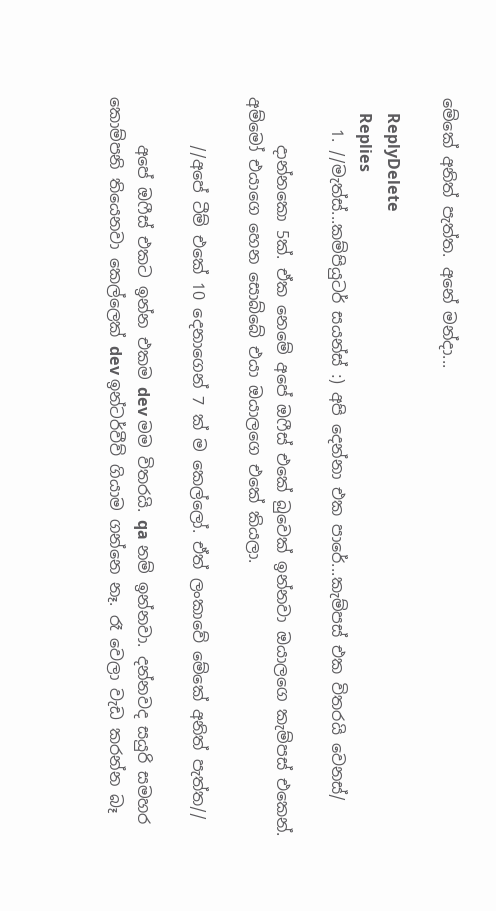මේකේ අනිත් පැත්ත. අනේ මන්දා...

    ReplyDelete
    Replies
    1. //මැත්ස්...කම්පියුටර් සයන්ස් :) අපි දෙන්නා එක පාරේ...කැම්පස් එක විතරයි වෙනස්/

      දාන්නකො 5ක්. ඒක නෙමේ අපේ ඔෆීස් එකේ බුවෙක් ඉන්නවා ඔයාලගෙ කැම්පස් එකෙන්. අම්මෝ එයාගෙ හෙන සොබ්බේ එයා ඔයාලගෙ එකේ කියලා.

      //අපේ ටීම් එකේ 10 දෙනාගෙන් 7 ක් ම කෙල්ලෝ. ඒත් ලංකාවේ මේකේ අනිත් පැත්ත//

      අපේ ඔෆීස් එකට ඉන්න එකම dev මම විතරයි. qa නම් ඉන්නවා. දන්නවද සයුරි සමහර කොම්පනි තියෙනවා කෙල්ලෙක් dev ඉන්ටර්වීව් ගියාම ගන්නෙ නෑ. රෑ වෙලා වැඩ කරන්න බෑ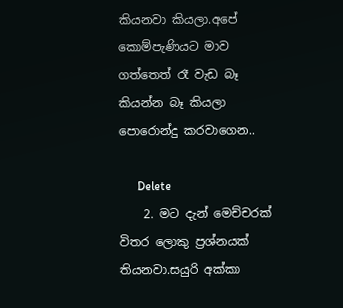කියනවා කියලා.අපේ කොම්පැණියට මාව ගත්තෙත් රෑ වැඩ බෑ කියන්න බෑ කියලා පොරොන්දු කරවාගෙන..

      Delete
    2. මට දැන් මෙච්චරක් විතර ලොකු ප්‍රශ්නයක් තියනවා.සයුරි අක්කා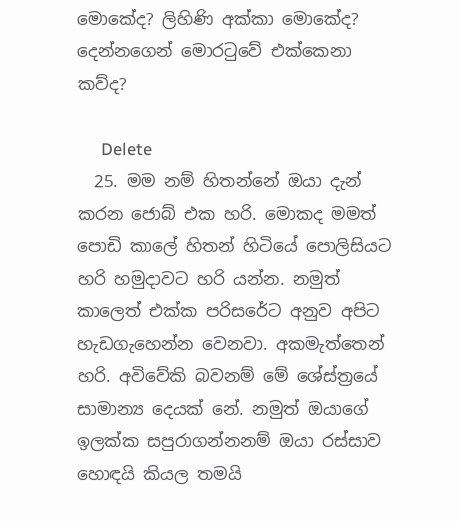මොකේද? ලිහිණි අක්කා මොකේද? දෙන්නගෙන් මොරටුවේ එක්කෙනා කව්ද?

      Delete
  25. මම නම් හිතන්නේ ඔයා දැන් කරන ජොබ් එක හරි. මොකද මමත් පොඩි කාලේ හිතන් හිටියේ පොලිසියට හරි හමුදාවට හරි යන්න. නමුත් කාලෙත් එක්ක පරිසරේට අනුව අපිට හැඩගැහෙන්න වෙනවා. අකමැත්තෙන් හරි. අවිවේකි බවනම් මේ ශේස්ත්‍රයේ සාමාන්‍ය දෙයක් නේ. නමුත් ඔයාගේ ඉලක්ක සපුරාගන්නනම් ඔයා රස්සාව හොඳයි කියල තමයි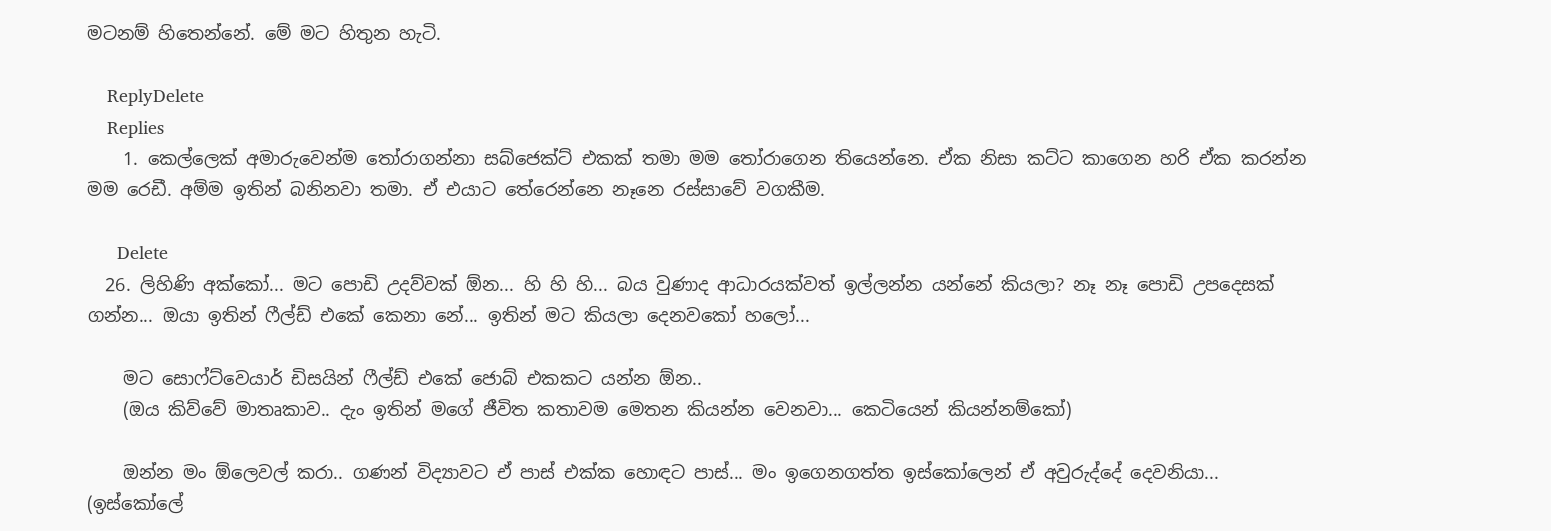මටනම් හිතෙන්නේ. මේ මට හිතුන හැටි.

    ReplyDelete
    Replies
    1. කෙල්ලෙක් අමාරුවෙන්ම තෝරාගන්නා සබ්ජෙක්ට් එකක් තමා මම තෝරාගෙන තියෙන්නෙ. ඒක නිසා කට්ට කාගෙන හරි ඒක කරන්න මම රෙඩී. අම්ම ඉතින් බනිනවා තමා. ඒ එයාට තේරෙන්නෙ නෑනෙ රස්සාවේ වගකීම.

      Delete
  26. ලිහිණි අක්කෝ... මට පොඩි උදව්වක් ඕන... හි හි හි... බය වුණාද ආධාරයක්වත් ඉල්ලන්න යන්නේ කියලා? නෑ නෑ පොඩි උපදෙසක් ගන්න... ඔයා ඉතින් ෆීල්ඩ් එකේ කෙනා නේ... ඉතින් මට කියලා දෙනවකෝ හලෝ...

    මට සොෆ්ට්වෙයාර් ඩිසයින් ෆීල්ඩ් එකේ ජොබ් එකකට යන්න ඕන..
    (ඔය කිව්වේ මාතෘකාව.. දැං ඉතින් මගේ ජීවිත කතාවම මෙතන කියන්න වෙනවා... කෙටියෙන් කියන්නම්කෝ)

    ඔන්න මං ඕලෙවල් කරා.. ගණන් විද්‍යාවට ඒ පාස් එක්ක හොඳට පාස්... මං ඉගෙනගත්ත ඉස්කෝලෙන් ඒ අවුරුද්දේ දෙවනියා... (ඉස්කෝලේ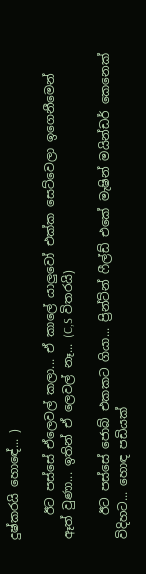දුෂ්කරයි හො‍ඳේ... )

    ඊට පස්සේ ඒලෙවල් කලා... ඒ කාලේ යාලුවෝ එක්ක සෙට්වෙලා ඉගෙනීමෙන් ඈත් වුණා... ඉතින් ඒ ලෙවල් ‍නෑ... (C,S විතරයි)

    ඊට පස්සේ ජොබ් එකකට ගියා... ප්‍රින්ට්න් ෆීල්ඩ් එකේ මැෂින් මයින්ඩර් කෙනෙක් විදිහට... හොඳ පඩියක්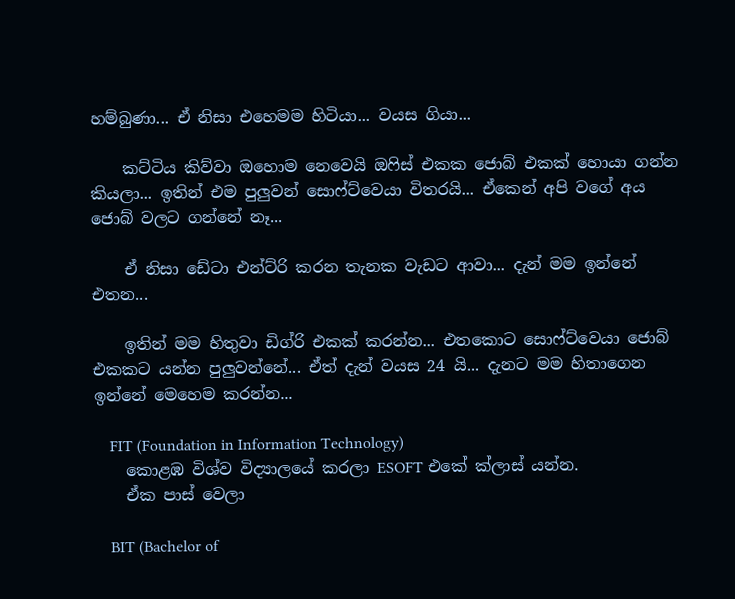හම්බුණා... ඒ නිසා එහෙමම හිටියා... වයස ගියා...

    කට්ටිය කිව්වා ඔහොම නෙවෙයි ඔෆිස් එකක ජොබ් එකක් හොයා ගන්න කියලා... ඉතින් එම පුලුවන් සොෆ්ට්වෙයා විතරයි... ඒකෙන් අපි වගේ අය ජොබ් වලට ගන්නේ නෑ...

    ඒ නිසා ඩේටා එන්ට්රි කරන තැනක වැඩට ආවා... දැන් මම ඉන්නේ එතන...

    ඉතින් මම හිතුවා ඩිග්රි එකක් කරන්න... එතකොට සොෆ්ට්වෙයා ජොබ් එකකට යන්න පුලුවන්නේ... ඒත් දැන් වයස 24 යි... දැනට මම හිතාගෙන ඉන්නේ මෙහෙම කරන්න...

    FIT (Foundation in Information Technology)
    කොළඹ විශ්ව විද්‍යාලයේ කරලා ESOFT එකේ ක්ලාස් යන්න.
    ඒක පාස් වෙලා

    BIT (Bachelor of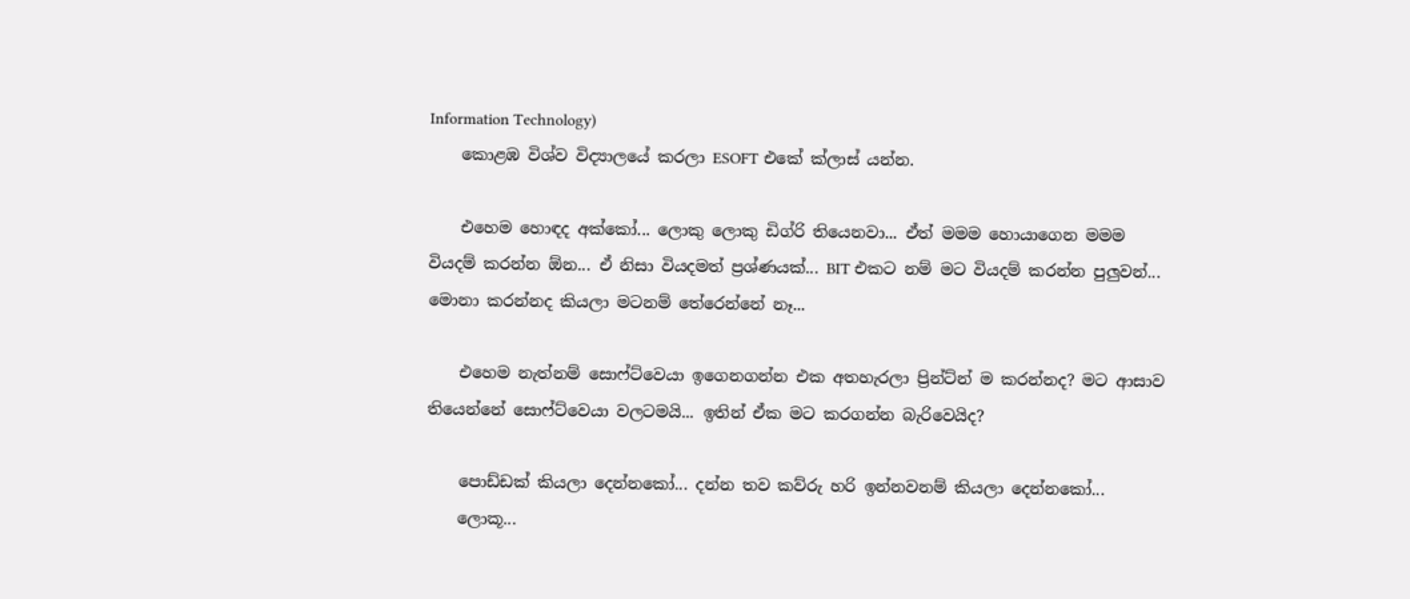Information Technology)
    කොළඹ විශ්ව විද්‍යාලයේ කරලා ESOFT එකේ ක්ලාස් යන්න.

    එහෙම හොඳද අක්කෝ... ලොකු ලොකු ඩිග්රි තියෙනවා... ඒත් මමම හොයාගෙන මමම වියදම් කරන්න ඕන... ඒ නිසා වියදමත් ප්‍රශ්ණයක්... BIT එකට නම් මට වියදම් කරන්න පුලුවන්... මොනා කරන්නද කියලා මටනම් තේරෙන්නේ නෑ...

    එහෙම නැත්නම් සොෆ්ට්වෙයා ඉගෙනගන්න එක අතහැරලා ප්‍රින්ට්න් ම කරන්නද? මට ආසාව තියෙන්නේ සොෆ්ට්වෙයා වලටමයි... ඉතින් ඒක මට කරගන්න බැරිවෙයිද?

    පොඩ්ඩක් කියලා දෙන්නකෝ... දන්න තව කව්රු හරි ඉන්නවනම් කියලා දෙන්නකෝ...
    ලොකූ...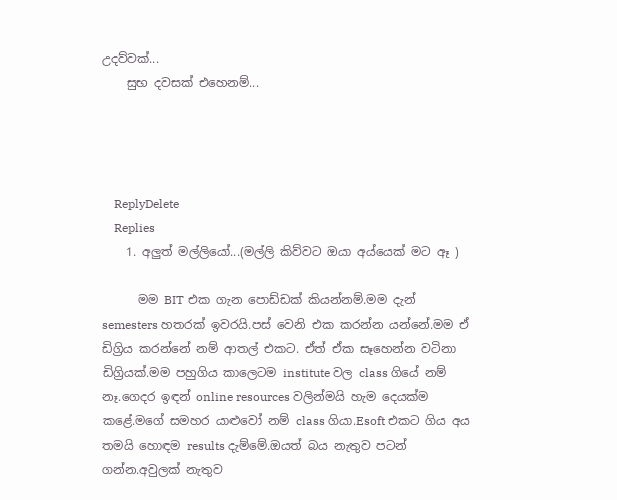උදව්වක්...
    සුභ දවසක් එහෙනම්...




    ReplyDelete
    Replies
    1. අලුත් මල්ලියෝ...(මල්ලි කිව්වට ඔයා අය්යෙක් මට ඈ )

      මම BIT එක ගැන පොඩ්ඩක් කියන්නම්.මම දැන් semesters හතරක් ඉවරයි.පස් වෙනි එක කරන්න යන්නේ.මම ඒ ඩිග්‍රිය කරන්නේ නම් ආතල් එකට. ඒත් ඒක සෑහෙන්න වටිනා ඩිග්‍රියක්.මම පහුගිය කාලෙටම institute වල class ගියේ නම් නෑ.ගෙදර ඉඳන් online resources වලින්මයි හැම දෙයක්ම කළේ.මගේ සමහර යාළුවෝ නම් class ගියා.Esoft එකට ගිය අය තමයි හොඳම results දැම්මේ.ඔයත් බය නැතුව පටන් ගන්න.අවුලක් නැතුව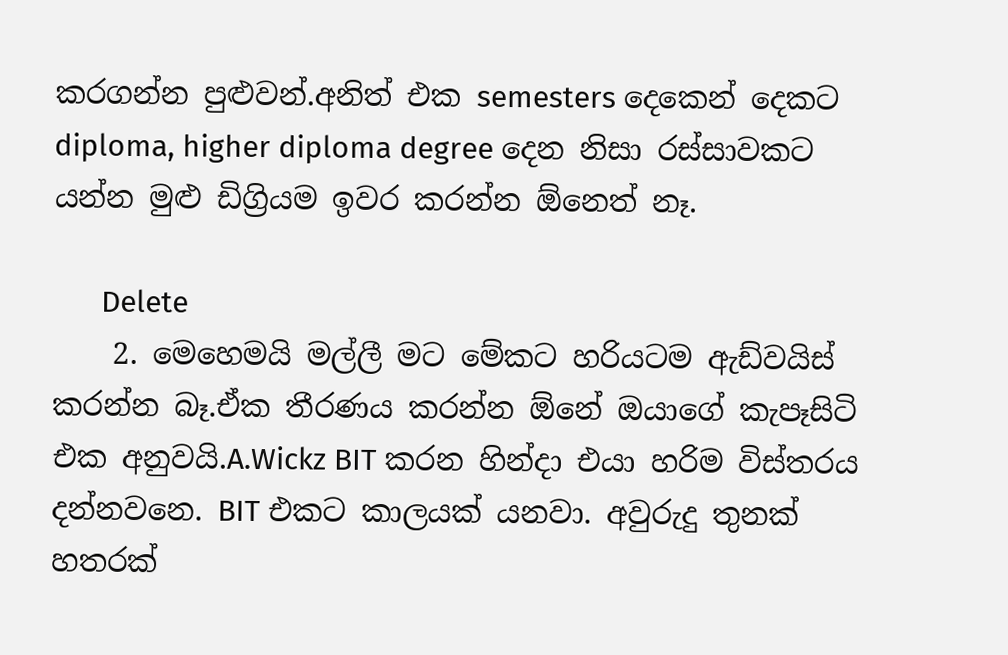කරගන්න පුළුවන්.අනිත් එක semesters දෙකෙන් දෙකට diploma, higher diploma degree දෙන නිසා රස්සාවකට යන්න මුළු ඩිග්‍රියම ඉවර කරන්න ඕනෙත් නෑ.

      Delete
    2. මෙහෙමයි මල්ලී මට මේකට හරියටම ඇඩ්වයිස් කරන්න බෑ.ඒක තීරණය කරන්න ඕනේ ඔයාගේ කැපෑසිටි එක අනුවයි.A.Wickz BIT කරන හින්දා එයා හරිම විස්තරය දන්නවනෙ. BIT එකට කාලයක් යනවා. අවුරුදු තුනක් හතරක්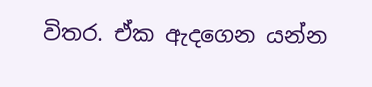විතර. ඒක ඇදගෙන යන්න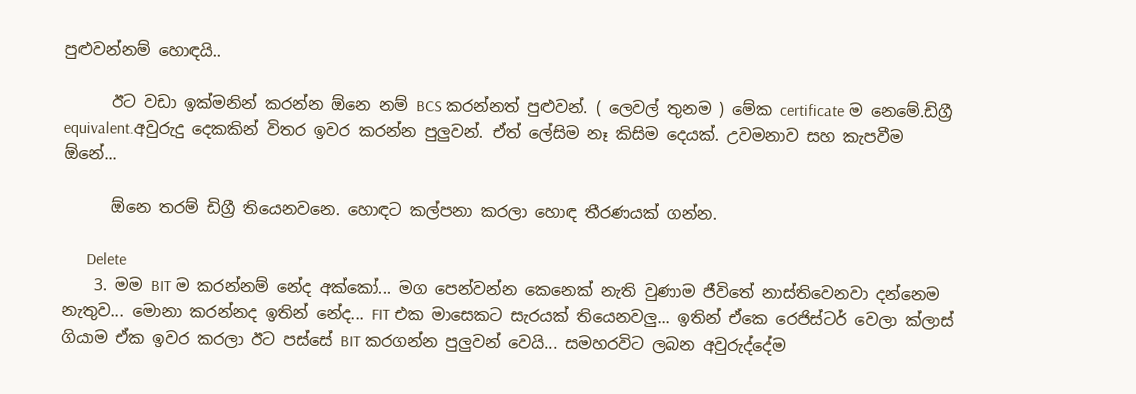පුළුවන්නම් හොඳයි..

      ඊට වඩා ඉක්මනින් කරන්න ඕනෙ නම් BCS කරන්නත් පුළුවන්. ( ලෙවල් තුනම ) මේක certificate ම නෙමේ.ඩිග්‍රී equivalent.අවුරුදු දෙකකින් විතර ඉවර කරන්න පුලුවන්. ඒත් ලේසිම නෑ කිසිම දෙයක්. උවමනාව සහ කැපවීම ඕනේ...

      ඕනෙ තරම් ඩිග්‍රී තියෙනවනෙ. හොඳට කල්පනා කරලා හොඳ තීරණයක් ගන්න.

      Delete
    3. මම BIT ම කරන්නම් නේද අක්කෝ... මග පෙන්වන්න කෙනෙක් නැති වුණාම ජීවිතේ නාස්තිවෙනවා දන්නෙම නැතුව... මොනා කරන්නද ඉතින් නේද... FIT එක මාසෙකට සැරයක් තියෙනවලු... ඉතින් ඒකෙ රෙජිස්ටර් වෙලා ක්ලාස් ගියාම ඒක ඉවර කරලා ඊට පස්සේ BIT කරගන්න පුලුවන් වෙයි... සමහරවිට ලබන අවුරුද්දේම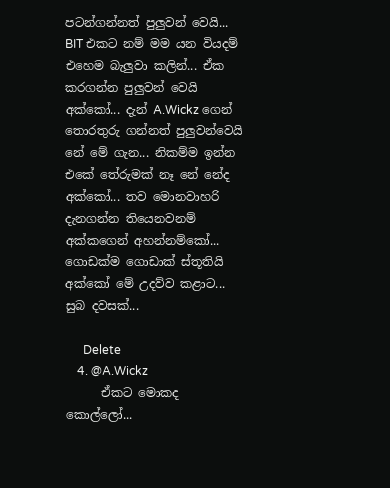පටන්ගන්නත් පුලුවන් වෙයි... BIT එකට නම් මම යන වියදම් එහෙම බැලුවා කලින්... ඒක කරගන්න පුලුවන් වෙයි අක්කෝ... දැන් A.Wickz ගෙන් තොරතුරු ගන්නත් පුලුවන්වෙයි නේ මේ ගැන... නිකම්ම ඉන්න එකේ තේරුමක් නෑ නේ නේද අක්කෝ... තව මොනවාහරි දැනගන්න තියෙනවනම් අක්කගෙන් අහන්නම්කෝ... ගොඩක්ම ගොඩාක් ස්තූතියි අක්කෝ මේ උදව්ව කළාට... සුබ දවසක්...

      Delete
    4. @A.Wickz
      ඒකට මොකද කොල්ලෝ...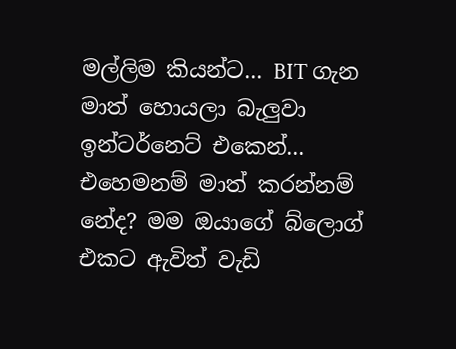මල්ලිම කියන්ට... BIT ගැන මාත් හොයලා බැලුවා ඉන්ටර්නෙට් එකෙන්... එහෙමනම් මාත් කරන්නම් නේද? මම ඔයාගේ බ්ලොග් එකට ඇවිත් වැඩි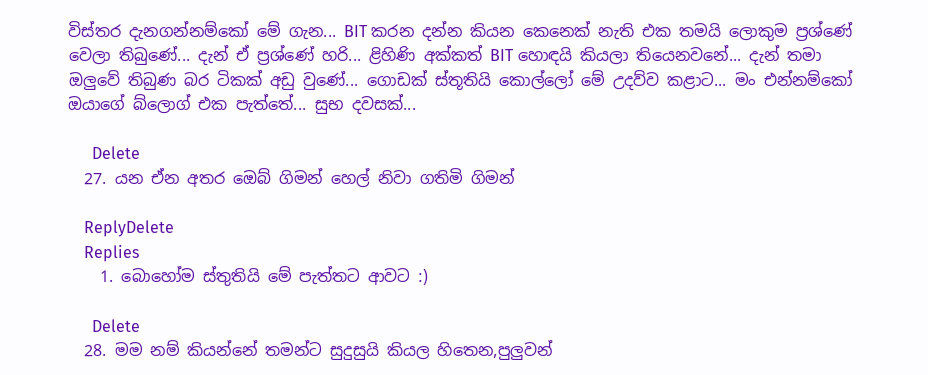විස්තර දැනගන්නම්කෝ මේ ගැන... BIT කරන දන්න කියන කෙනෙක් නැති එක තමයි ලොකුම ප්‍රශ්ණේ වෙලා තිබුණේ... දැන් ඒ ප්‍රශ්ණේ හරි... ළිහිණි අක්කත් BIT හොඳයි කියලා තියෙනවනේ... දැන් තමා ඔලුවේ තිබුණ බර ටිකක් අඩු වුණේ... ගොඩක් ස්තූතියි කොල්ලෝ මේ උදව්ව කළාට... මං එන්නම්කෝ ඔයාගේ බ්ලොග් එක පැත්තේ... සුභ දවසක්...

      Delete
  27. යන ඒන අතර ඔෙබ් ගිමන් හෙල් නිවා ගතිමි ගිමන්

    ReplyDelete
    Replies
    1. බොහෝම ස්තුතියි මේ පැත්තට ආවට :)

      Delete
  28. මම නම් කියන්නේ තමන්ට සුදුසුයි කියල හිතෙන,පුලුවන්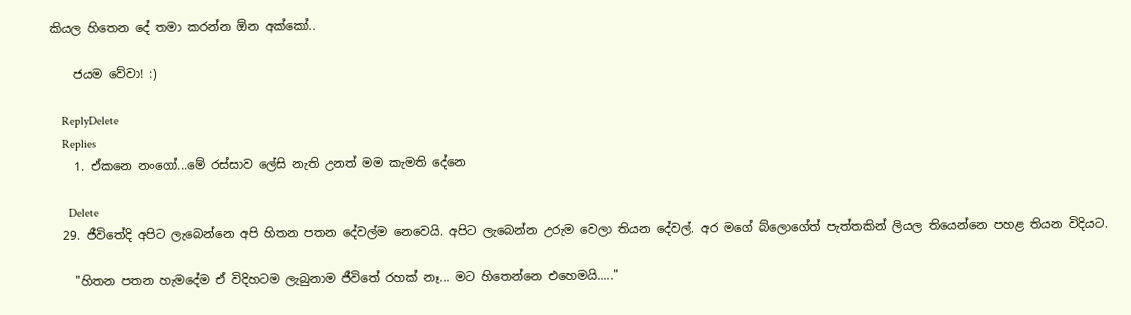කියල හිතෙන දේ තමා කරන්න ඕන අක්කෝ..

    ජයම වේවා! :)

    ReplyDelete
    Replies
    1. ඒකනෙ නංගෝ...මේ රස්සාව ලේසි නැති උනත් මම කැමති දේනෙ

      Delete
  29. ජීවිතේදි අපිට ලැබෙන්නෙ අපි හිතන පතන දේවල්ම නෙවෙයි. අපිට ලැබෙන්න උරුම වෙලා තියන දේවල්. අර මගේ බ්ලොගේත් පැත්තකින් ලියල තියෙන්නෙ පහළ තියන විදියට.

    "හිතන පතන හැමදේම ඒ විදිහටම ලැබුනාම ජීවිතේ රහක් නෑ... මට හිතෙන්නෙ එහෙමයි....."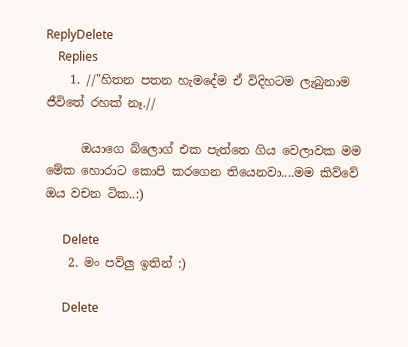ReplyDelete
    Replies
    1. //"හිතන පතන හැමදේම ඒ විදිහටම ලැබුනාම ජීවිතේ රහක් නෑ.//

      ඔයාගෙ බ්ලොග් එක පැත්තෙ ගිය වෙලාවක මම මේක හොරාට කොපි කරගෙන තියෙනවා....මම කිව්වේ ඔය වචන ටික..:)

      Delete
    2. මං පව්ලු ඉතින් :)

      Delete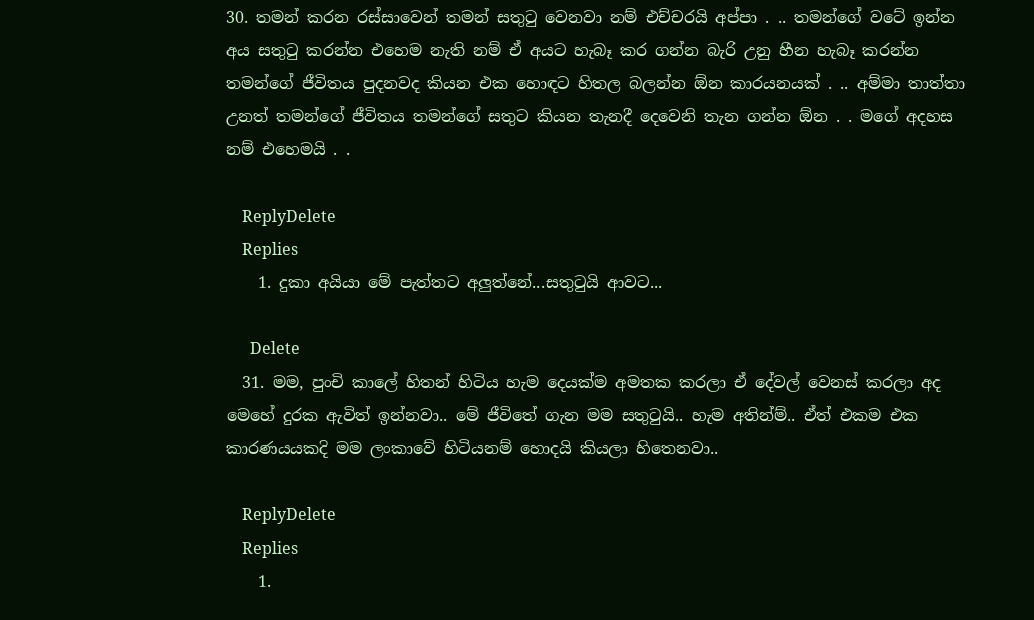30. තමන් කරන රස්සාවෙන් තමන් සතුටු වෙනවා නම් එච්චරයි අප්පා . .. තමන්ගේ වටේ ඉන්න අය සතුටු කරන්න එහෙම නැති නම් ඒ අයට හැබෑ කර ගන්න බැරි උනු හීන හැබෑ කරන්න තමන්ගේ ජීවිතය පුදනවද කියන එක හොඳට හිතල බලන්න ඕන කාරයනයක් . .. අම්මා තාත්තා උනත් තමන්ගේ ජීවිතය තමන්ගේ සතුට කියන තැනදී දෙවෙනි තැන ගන්න ඕන . . මගේ අදහස නම් එහෙමයි . .

    ReplyDelete
    Replies
    1. දුකා අයියා මේ පැත්තට අලුත්නේ...සතුටුයි ආවට...

      Delete
  31. මම, පුංචි කාලේ හිතන් හිටිය හැම දෙයක්ම අමතක කරලා ඒ දේවල් වෙනස් කරලා අද මෙහේ දුරක ඇවිත් ඉන්නවා.. මේ ජීවිතේ ගැන මම සතුටුයි.. හැම අතින්ම්.. ඒත් එකම එක කාරණයයකදි මම ලංකාවේ හිටියනම් හොදයි කියලා හිතෙනවා..

    ReplyDelete
    Replies
    1.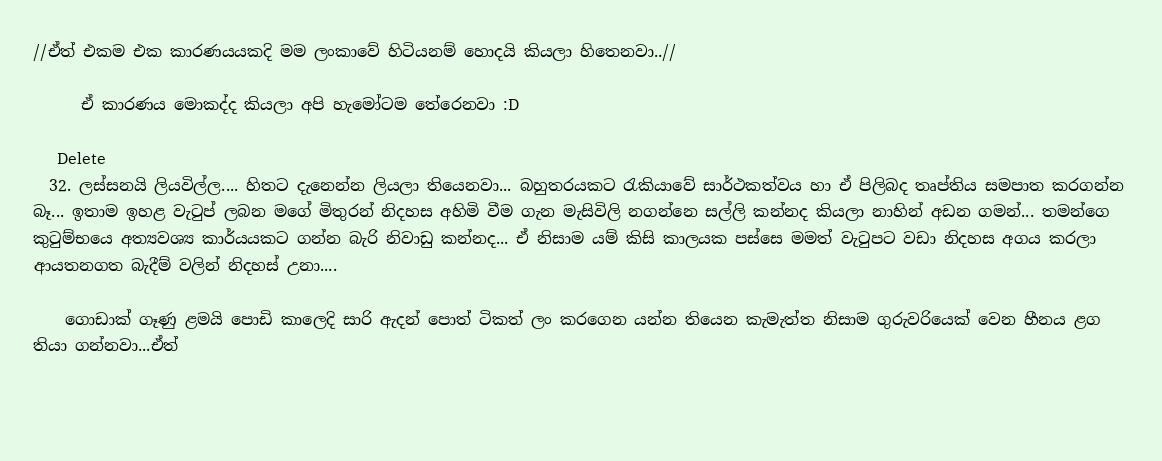//ඒත් එකම එක කාරණයයකදි මම ලංකාවේ හිටියනම් හොදයි කියලා හිතෙනවා..//

      ඒ කාරණය මොකද්ද කියලා අපි හැමෝටම තේරෙනවා :D

      Delete
  32. ලස්සනයි ලියවිල්ල.... හිතට දැනෙන්න ලියලා තියෙනවා... බහුතරයකට රැකියාවේ සාර්ථකත්වය හා ඒ පිලිබද තෘප්තිය සමපාත කරගන්න බෑ... ඉතාම ඉහළ වැටුප් ලබන මගේ මිතුරන් නිදහස අහිමි වීම ගැන මැසිවිලි නගන්නෙ සල්ලි කන්නද කියලා නාහින් අඩන ගමන්... තමන්ගෙ කුටුම්භයෙ අත්‍යවශ්‍ය කාර්යයකට ගන්න බැරි නිවාඩු කන්නද... ඒ නිසාම යම් කිසි කාලයක පස්සෙ මමත් වැටුපට වඩා නිදහස අගය කරලා ආයතනගත බැදීම් වලින් නිදහස් උනා....

    ගොඩාක් ගෑණු ළමයි පොඩි කාලෙදි සාරි ඇදන් පොත් ටිකත් ලං කරගෙන යන්න තියෙන කැමැත්ත නිසාම ගුරුවරියෙක් වෙන හීනය ළග තියා ගන්නවා...ඒත්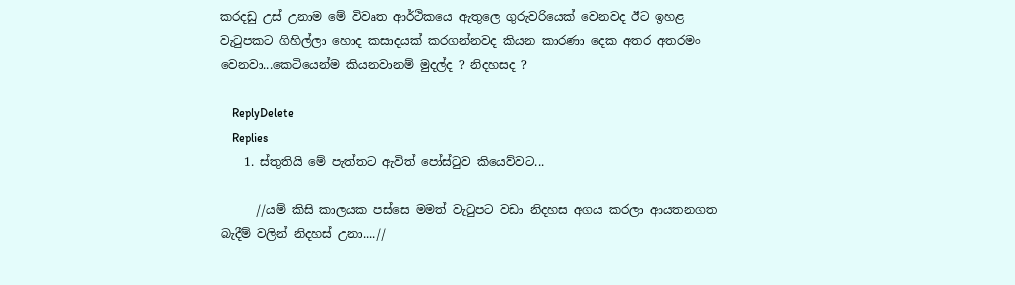කරදඩු උස් උනාම මේ විවෘත ආර්ථිකයෙ ඇතුලෙ ගුරුවරියෙක් වෙනවද ඊට ඉහළ වැටුපකට ගිහිල්ලා හොද කසාදයක් කරගන්නවද කියන කාරණා දෙක අතර අතරමං වෙනවා...කෙටියෙන්ම කියනවානම් මුදල්ද ? නිදහසද ?

    ReplyDelete
    Replies
    1. ස්තුතියි මේ පැත්තට ඇවිත් පෝස්ටුව කියෙව්වට...

      //යම් කිසි කාලයක පස්සෙ මමත් වැටුපට වඩා නිදහස අගය කරලා ආයතනගත බැදීම් වලින් නිදහස් උනා....//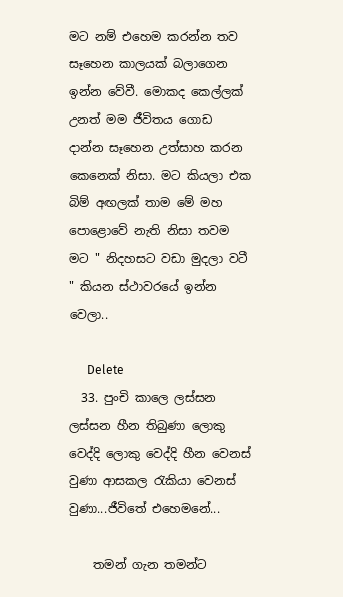මට නම් එහෙම කරන්න තව සෑහෙන කාලයක් බලාගෙන ඉන්න වේවී. මොකද කෙල්ලක් උනත් මම ජීවිතය ගොඩ දාන්න සෑහෙන උත්සාහ කරන කෙනෙක් නිසා. මට කියලා එක බිම් අඟලක් තාම මේ මහ පොළොවේ නැති නිසා තවම මට " නිදහසට වඩා මුදලා වටී " කියන ස්ථාවරයේ ඉන්න වෙලා..

      Delete
  33. පුංචි කාලෙ ලස්සන ලස්සන හීන තිබුණා ලොකු වෙද්දි ලොකු වෙද්දි හීන වෙනස් වුණා ආසකල රැකියා වෙනස් වුණා...ජීවිතේ එහෙමනේ...

    තමන් ගැන තමන්ට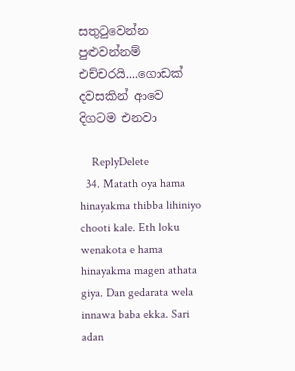සතුටුවෙන්න පුළුවන්නම් එච්චරයි....ගොඩක් දවසකින් ආවෙ දිගටම එනවා

    ReplyDelete
  34. Matath oya hama hinayakma thibba lihiniyo chooti kale. Eth loku wenakota e hama hinayakma magen athata giya. Dan gedarata wela innawa baba ekka. Sari adan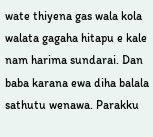wate thiyena gas wala kola walata gagaha hitapu e kale nam harima sundarai. Dan baba karana ewa diha balala sathutu wenawa. Parakku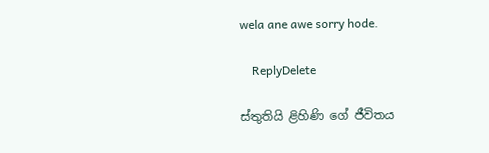wela ane awe sorry hode.

    ReplyDelete

ස්තුතියි ළිහිණි ගේ ජීවිතය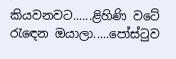කියවනවට......ළිහිණි වටේ රැඳෙන ඔයාලා.....පෝස්ටුව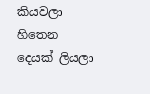කියවලා හිතෙන දෙයක් ලියලා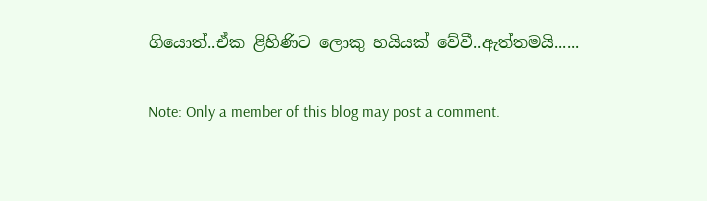ගියොත්..ඒක ළිහිණිට ලොකු හයියක් වේවී..ඇත්තමයි......

Note: Only a member of this blog may post a comment.